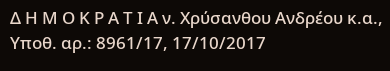Δ Η Μ Ο Κ Ρ Α Τ Ι Α ν. Χρύσανθου Ανδρέου κ.α., Υποθ. αρ.: 8961/17, 17/10/2017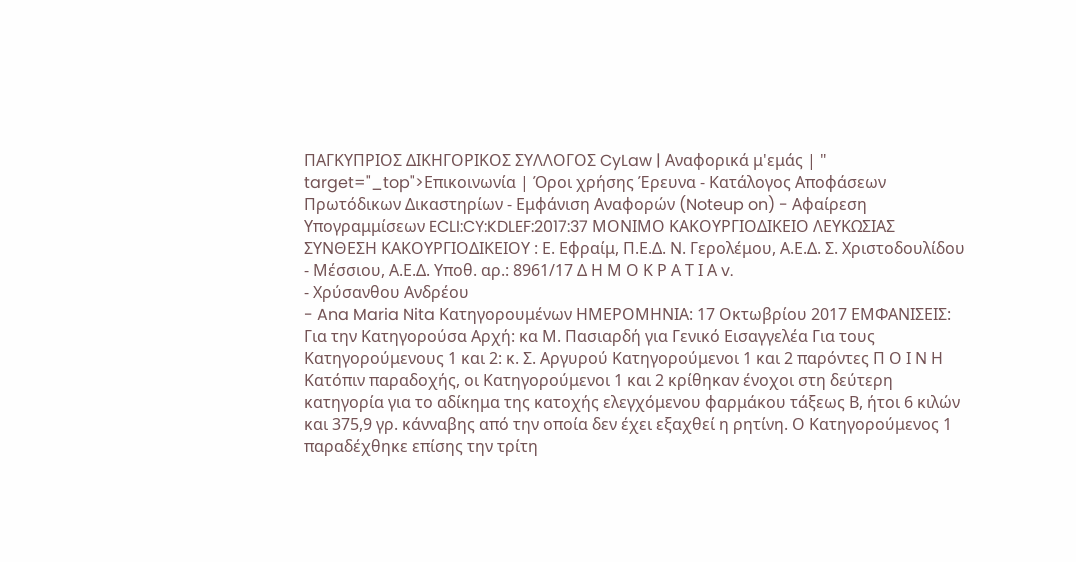ΠΑΓΚΥΠΡΙΟΣ ΔΙΚΗΓΟΡΙΚΟΣ ΣΥΛΛΟΓΟΣ CyLaw | Αναφορικά μ'εμάς | " target="_top">Επικοινωνία | Όροι χρήσης Έρευνα - Κατάλογος Αποφάσεων Πρωτόδικων Δικαστηρίων - Εμφάνιση Αναφορών (Noteup on) - Αφαίρεση Υπογραμμίσεων ECLI:CY:KDLEF:2017:37 ΜΟΝΙΜΟ ΚΑΚΟΥΡΓΙΟΔΙΚΕΙΟ ΛΕΥΚΩΣΙΑΣ ΣΥΝΘΕΣΗ ΚΑΚΟΥΡΓΙΟΔΙΚΕΙΟΥ : Ε. Εφραίμ, Π.Ε.Δ. Ν. Γερολέμου, Α.Ε.Δ. Σ. Χριστοδουλίδου - Μέσσιου, Α.Ε.Δ. Υποθ. αρ.: 8961/17 Δ Η Μ Ο Κ Ρ Α Τ Ι Α v.
- Χρύσανθου Ανδρέου
- Ana Maria Nita Κατηγορουμένων ΗΜΕΡΟΜΗΝΙΑ: 17 Οκτωβρίου 2017 ΕΜΦΑΝΙΣΕΙΣ: Για την Κατηγορούσα Αρχή: κα Μ. Πασιαρδή για Γενικό Εισαγγελέα Για τους Κατηγορούμενους 1 και 2: κ. Σ. Αργυρού Κατηγορούμενοι 1 και 2 παρόντες Π Ο Ι Ν Η Κατόπιν παραδοχής, οι Κατηγορούμενοι 1 και 2 κρίθηκαν ένοχοι στη δεύτερη κατηγορία για το αδίκημα της κατοχής ελεγχόμενου φαρμάκου τάξεως Β, ήτοι 6 κιλών και 375,9 γρ. κάνναβης από την οποία δεν έχει εξαχθεί η ρητίνη. Ο Κατηγορούμενος 1 παραδέχθηκε επίσης την τρίτη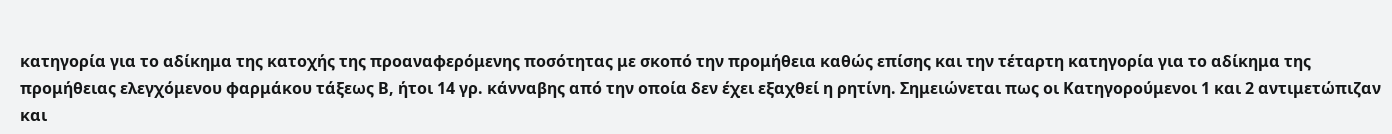κατηγορία για το αδίκημα της κατοχής της προαναφερόμενης ποσότητας με σκοπό την προμήθεια καθώς επίσης και την τέταρτη κατηγορία για το αδίκημα της προμήθειας ελεγχόμενου φαρμάκου τάξεως Β, ήτοι 14 γρ. κάνναβης από την οποία δεν έχει εξαχθεί η ρητίνη. Σημειώνεται πως οι Κατηγορούμενοι 1 και 2 αντιμετώπιζαν και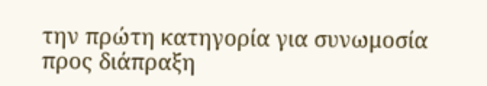την πρώτη κατηγορία για συνωμοσία προς διάπραξη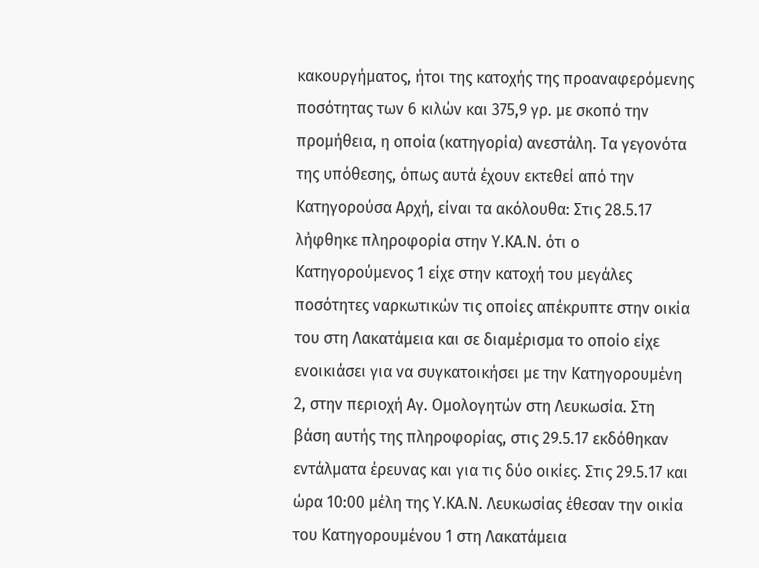κακουργήματος, ήτοι της κατοχής της προαναφερόμενης ποσότητας των 6 κιλών και 375,9 γρ. με σκοπό την προμήθεια, η οποία (κατηγορία) ανεστάλη. Τα γεγονότα της υπόθεσης, όπως αυτά έχουν εκτεθεί από την Κατηγορούσα Αρχή, είναι τα ακόλουθα: Στις 28.5.17 λήφθηκε πληροφορία στην Υ.ΚΑ.Ν. ότι ο Κατηγορούμενος 1 είχε στην κατοχή του μεγάλες ποσότητες ναρκωτικών τις οποίες απέκρυπτε στην οικία του στη Λακατάμεια και σε διαμέρισμα το οποίο είχε ενοικιάσει για να συγκατοικήσει με την Κατηγορουμένη 2, στην περιοχή Αγ. Ομολογητών στη Λευκωσία. Στη βάση αυτής της πληροφορίας, στις 29.5.17 εκδόθηκαν εντάλματα έρευνας και για τις δύο οικίες. Στις 29.5.17 και ώρα 10:00 μέλη της Υ.ΚΑ.Ν. Λευκωσίας έθεσαν την οικία του Κατηγορουμένου 1 στη Λακατάμεια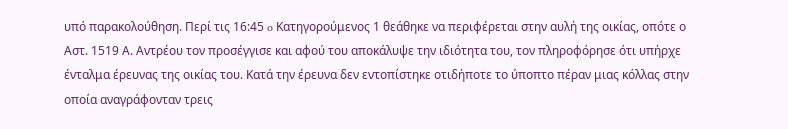υπό παρακολούθηση. Περί τις 16:45 o Κατηγορούμενος 1 θεάθηκε να περιφέρεται στην αυλή της οικίας, οπότε ο Αστ. 1519 Α. Αντρέου τον προσέγγισε και αφού του αποκάλυψε την ιδιότητα του, τον πληροφόρησε ότι υπήρχε ένταλμα έρευνας της οικίας του. Κατά την έρευνα δεν εντοπίστηκε οτιδήποτε το ύποπτο πέραν μιας κόλλας στην οποία αναγράφονταν τρεις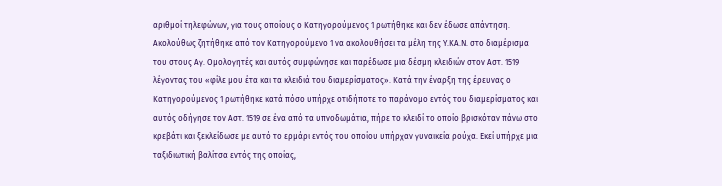αριθμοί τηλεφώνων, για τους οποίους ο Κατηγορούμενος 1 ρωτήθηκε και δεν έδωσε απάντηση. Ακολούθως ζητήθηκε από τον Κατηγορούμενο 1 να ακολουθήσει τα μέλη της Υ.ΚΑ.Ν. στο διαμέρισμα του στους Αγ. Ομολογητές και αυτός συμφώνησε και παρέδωσε μια δέσμη κλειδιών στον Αστ. 1519 λέγοντας του «φίλε μου έτα και τα κλειδιά του διαμερίσματος». Κατά την έναρξη της έρευνας ο Κατηγορούμενος 1 ρωτήθηκε κατά πόσο υπήρχε οτιδήποτε το παράνομο εντός του διαμερίσματος και αυτός οδήγησε τον Αστ. 1519 σε ένα από τα υπνοδωμάτια, πήρε το κλειδί το οποίο βρισκόταν πάνω στο κρεβάτι και ξεκλείδωσε με αυτό το ερμάρι εντός του οποίου υπήρχαν γυναικεία ρούχα. Εκεί υπήρχε μια ταξιδιωτική βαλίτσα εντός της οποίας,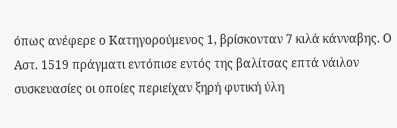όπως ανέφερε ο Κατηγορούμενος 1, βρίσκονταν 7 κιλά κάνναβης. Ο Αστ. 1519 πράγματι εντόπισε εντός της βαλίτσας επτά νάιλον συσκευασίες οι οποίες περιείχαν ξηρή φυτική ύλη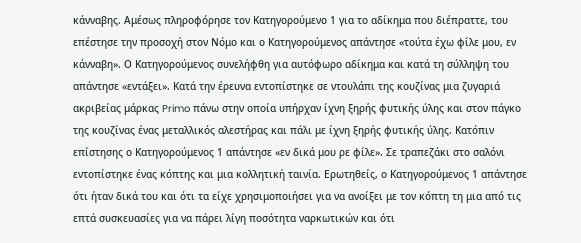κάνναβης. Αμέσως πληροφόρησε τον Κατηγορούμενο 1 για το αδίκημα που διέπραττε, του επέστησε την προσοχή στον Νόμο και ο Κατηγορούμενος απάντησε «τούτα έχω φίλε μου, εν κάνναβη». Ο Κατηγορούμενος συνελήφθη για αυτόφωρο αδίκημα και κατά τη σύλληψη του απάντησε «εντάξει». Κατά την έρευνα εντοπίστηκε σε ντουλάπι της κουζίνας μια ζυγαριά ακριβείας μάρκας Primo πάνω στην οποία υπήρχαν ίχνη ξηρής φυτικής ύλης και στον πάγκο της κουζίνας ένας μεταλλικός αλεστήρας και πάλι με ίχνη ξηρής φυτικής ύλης. Κατόπιν επίστησης ο Κατηγορούμενος 1 απάντησε «εν δικά μου ρε φίλε». Σε τραπεζάκι στο σαλόνι εντοπίστηκε ένας κόπτης και μια κολλητική ταινία. Ερωτηθείς, ο Κατηγορούμενος 1 απάντησε ότι ήταν δικά του και ότι τα είχε χρησιμοποιήσει για να ανοίξει με τον κόπτη τη μια από τις επτά συσκευασίες για να πάρει λίγη ποσότητα ναρκωτικών και ότι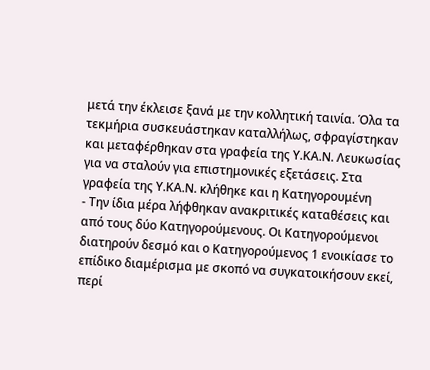μετά την έκλεισε ξανά με την κολλητική ταινία. Όλα τα τεκμήρια συσκευάστηκαν καταλλήλως, σφραγίστηκαν και μεταφέρθηκαν στα γραφεία της Υ.ΚΑ.Ν. Λευκωσίας για να σταλούν για επιστημονικές εξετάσεις. Στα γραφεία της Υ.ΚΑ.Ν. κλήθηκε και η Κατηγορουμένη
- Την ίδια μέρα λήφθηκαν ανακριτικές καταθέσεις και από τους δύο Κατηγορούμενους. Οι Κατηγορούμενοι διατηρούν δεσμό και ο Κατηγορούμενος 1 ενοικίασε το επίδικο διαμέρισμα με σκοπό να συγκατοικήσουν εκεί, περί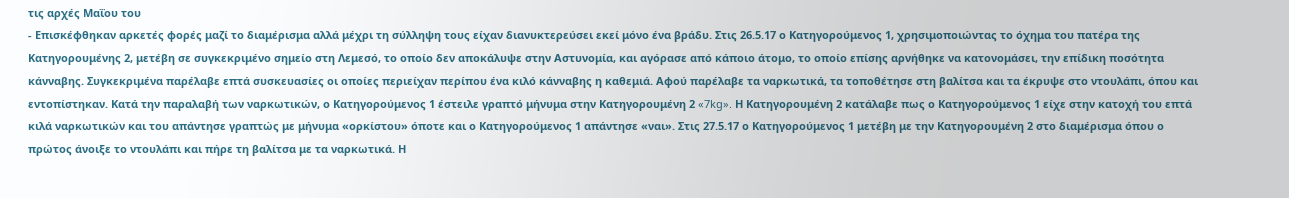τις αρχές Μαΐου του
- Επισκέφθηκαν αρκετές φορές μαζί το διαμέρισμα αλλά μέχρι τη σύλληψη τους είχαν διανυκτερεύσει εκεί μόνο ένα βράδυ. Στις 26.5.17 ο Κατηγορούμενος 1, χρησιμοποιώντας το όχημα του πατέρα της Κατηγορουμένης 2, μετέβη σε συγκεκριμένο σημείο στη Λεμεσό, το οποίο δεν αποκάλυψε στην Αστυνομία, και αγόρασε από κάποιο άτομο, το οποίο επίσης αρνήθηκε να κατονομάσει, την επίδικη ποσότητα κάνναβης. Συγκεκριμένα παρέλαβε επτά συσκευασίες οι οποίες περιείχαν περίπου ένα κιλό κάνναβης η καθεμιά. Αφού παρέλαβε τα ναρκωτικά, τα τοποθέτησε στη βαλίτσα και τα έκρυψε στο ντουλάπι, όπου και εντοπίστηκαν. Κατά την παραλαβή των ναρκωτικών, ο Κατηγορούμενος 1 έστειλε γραπτό μήνυμα στην Κατηγορουμένη 2 «7kg». Η Κατηγορουμένη 2 κατάλαβε πως ο Κατηγορούμενος 1 είχε στην κατοχή του επτά κιλά ναρκωτικών και του απάντησε γραπτώς με μήνυμα «ορκίστου» όποτε και ο Κατηγορούμενος 1 απάντησε «ναι». Στις 27.5.17 ο Κατηγορούμενος 1 μετέβη με την Κατηγορουμένη 2 στο διαμέρισμα όπου ο πρώτος άνοιξε το ντουλάπι και πήρε τη βαλίτσα με τα ναρκωτικά. Η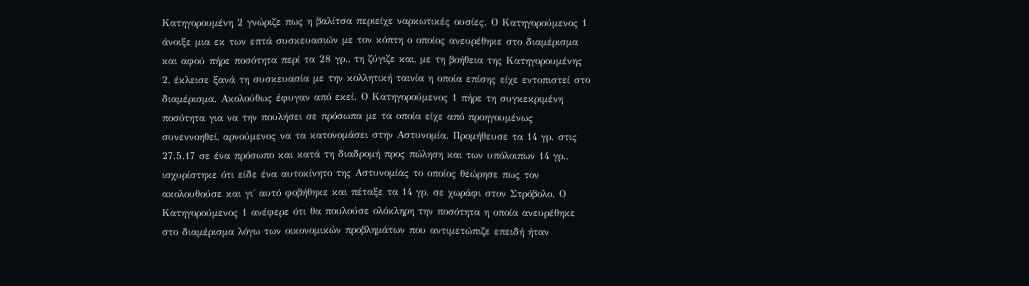Κατηγορουμένη 2 γνώριζε πως η βαλίτσα περιείχε ναρκωτικές ουσίες. Ο Κατηγορούμενος 1 άνοιξε μια εκ των επτά συσκευασιών με τον κόπτη ο οποίος ανευρέθηκε στο διαμέρισμα και αφού πήρε ποσότητα περί τα 28 γρ., τη ζύγιζε και, με τη βοήθεια της Κατηγορουμένης 2, έκλεισε ξανά τη συσκευασία με την κολλητική ταινία η οποία επίσης είχε εντοπιστεί στο διαμέρισμα. Ακολούθως έφυγαν από εκεί. Ο Κατηγορούμενος 1 πήρε τη συγκεκριμένη ποσότητα για να την πουλήσει σε πρόσωπα με τα οποία είχε από προηγουμένως συνεννοηθεί, αρνούμενος να τα κατονομάσει στην Αστυνομία. Προμήθευσε τα 14 γρ. στις 27.5.17 σε ένα πρόσωπο και κατά τη διαδρομή προς πώληση και των υπόλοιπων 14 γρ., ισχυρίστηκε ότι είδε ένα αυτοκίνητο της Αστυνομίας το οποίος θεώρησε πως τον ακολουθούσε και γι΄ αυτό φοβήθηκε και πέταξε τα 14 γρ. σε χωράφι στον Στρόβολο. Ο Κατηγορούμενος 1 ανέφερε ότι θα πουλούσε ολόκληρη την ποσότητα η οποία ανευρέθηκε στο διαμέρισμα λόγω των οικονομικών προβλημάτων που αντιμετώπιζε επειδή ήταν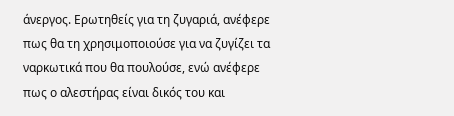άνεργος. Ερωτηθείς για τη ζυγαριά, ανέφερε πως θα τη χρησιμοποιούσε για να ζυγίζει τα ναρκωτικά που θα πουλούσε, ενώ ανέφερε πως ο αλεστήρας είναι δικός του και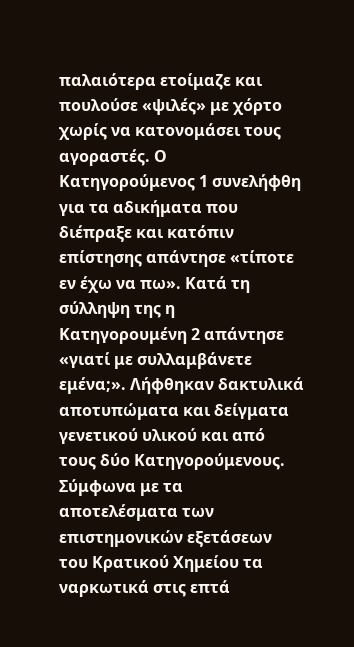παλαιότερα ετοίμαζε και πουλούσε «ψιλές» με χόρτο χωρίς να κατονομάσει τους αγοραστές. Ο Κατηγορούμενος 1 συνελήφθη για τα αδικήματα που διέπραξε και κατόπιν επίστησης απάντησε «τίποτε εν έχω να πω». Κατά τη σύλληψη της η Κατηγορουμένη 2 απάντησε «γιατί με συλλαμβάνετε εμένα;». Λήφθηκαν δακτυλικά αποτυπώματα και δείγματα γενετικού υλικού και από τους δύο Κατηγορούμενους. Σύμφωνα με τα αποτελέσματα των επιστημονικών εξετάσεων του Κρατικού Χημείου τα ναρκωτικά στις επτά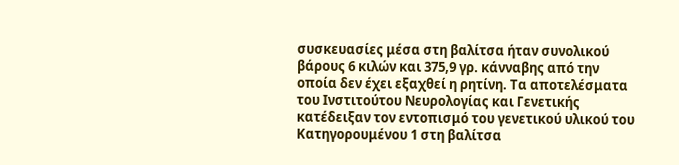συσκευασίες μέσα στη βαλίτσα ήταν συνολικού βάρους 6 κιλών και 375,9 γρ. κάνναβης από την οποία δεν έχει εξαχθεί η ρητίνη. Τα αποτελέσματα του Ινστιτούτου Νευρολογίας και Γενετικής κατέδειξαν τον εντοπισμό του γενετικού υλικού του Κατηγορουμένου 1 στη βαλίτσα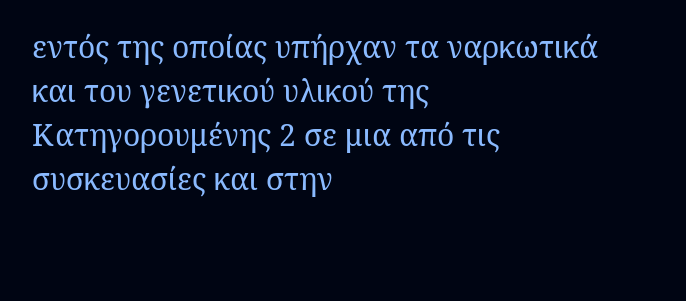εντός της οποίας υπήρχαν τα ναρκωτικά και του γενετικού υλικού της Κατηγορουμένης 2 σε μια από τις συσκευασίες και στην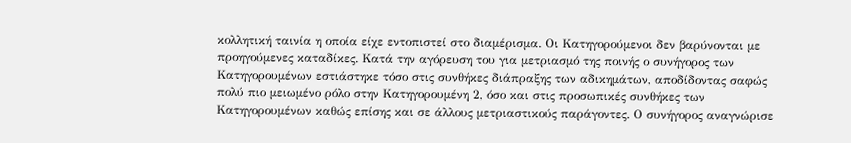κολλητική ταινία η οποία είχε εντοπιστεί στο διαμέρισμα. Οι Κατηγορούμενοι δεν βαρύνονται με προηγούμενες καταδίκες. Κατά την αγόρευση του για μετριασμό της ποινής ο συνήγορος των Κατηγορουμένων εστιάστηκε τόσο στις συνθήκες διάπραξης των αδικημάτων, αποδίδοντας σαφώς πολύ πιο μειωμένο ρόλο στην Κατηγορουμένη 2, όσο και στις προσωπικές συνθήκες των Κατηγορουμένων καθώς επίσης και σε άλλους μετριαστικούς παράγοντες. Ο συνήγορος αναγνώρισε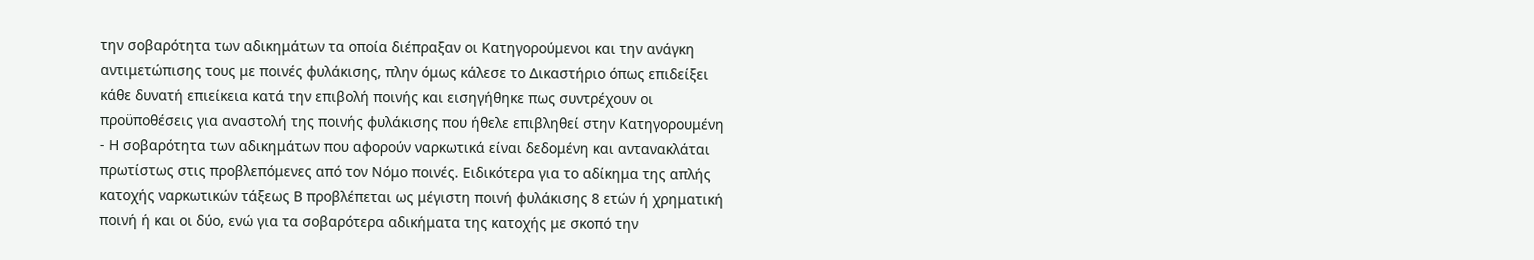την σοβαρότητα των αδικημάτων τα οποία διέπραξαν οι Κατηγορούμενοι και την ανάγκη αντιμετώπισης τους με ποινές φυλάκισης, πλην όμως κάλεσε το Δικαστήριο όπως επιδείξει κάθε δυνατή επιείκεια κατά την επιβολή ποινής και εισηγήθηκε πως συντρέχουν οι προϋποθέσεις για αναστολή της ποινής φυλάκισης που ήθελε επιβληθεί στην Κατηγορουμένη
- Η σοβαρότητα των αδικημάτων που αφορούν ναρκωτικά είναι δεδομένη και αντανακλάται πρωτίστως στις προβλεπόμενες από τον Νόμο ποινές. Ειδικότερα για το αδίκημα της απλής κατοχής ναρκωτικών τάξεως Β προβλέπεται ως μέγιστη ποινή φυλάκισης 8 ετών ή χρηματική ποινή ή και οι δύο, ενώ για τα σοβαρότερα αδικήματα της κατοχής με σκοπό την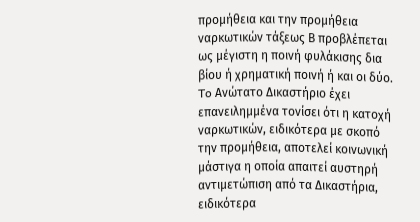προμήθεια και την προμήθεια ναρκωτικών τάξεως Β προβλέπεται ως μέγιστη η ποινή φυλάκισης δια βίου ή χρηματική ποινή ή και οι δύο. To Ανώτατο Δικαστήριο έχει επανειλημμένα τονίσει ότι η κατοχή ναρκωτικών, ειδικότερα με σκοπό την προμήθεια, αποτελεί κοινωνική μάστιγα η οποία απαιτεί αυστηρή αντιμετώπιση από τα Δικαστήρια, ειδικότερα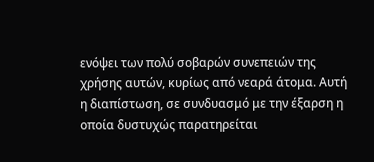ενόψει των πολύ σοβαρών συνεπειών της χρήσης αυτών, κυρίως από νεαρά άτομα. Αυτή η διαπίστωση, σε συνδυασμό με την έξαρση η οποία δυστυχώς παρατηρείται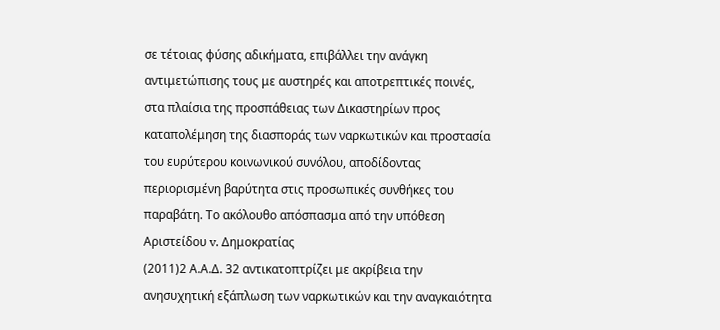σε τέτοιας φύσης αδικήματα, επιβάλλει την ανάγκη αντιμετώπισης τους με αυστηρές και αποτρεπτικές ποινές, στα πλαίσια της προσπάθειας των Δικαστηρίων προς καταπολέμηση της διασποράς των ναρκωτικών και προστασία του ευρύτερου κοινωνικού συνόλου, αποδίδοντας περιορισμένη βαρύτητα στις προσωπικές συνθήκες του παραβάτη. Το ακόλουθο απόσπασμα από την υπόθεση Αριστείδου v. Δημοκρατίας
(2011)2 Α.Α.Δ. 32 αντικατοπτρίζει με ακρίβεια την ανησυχητική εξάπλωση των ναρκωτικών και την αναγκαιότητα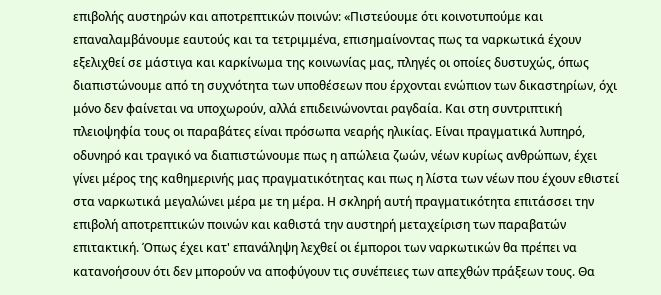επιβολής αυστηρών και αποτρεπτικών ποινών: «Πιστεύουμε ότι κοινοτυπούμε και επαναλαμβάνουμε εαυτούς και τα τετριμμένα, επισημαίνοντας πως τα ναρκωτικά έχουν εξελιχθεί σε μάστιγα και καρκίνωμα της κοινωνίας μας, πληγές οι οποίες δυστυχώς, όπως διαπιστώνουμε από τη συχνότητα των υποθέσεων που έρχονται ενώπιον των δικαστηρίων, όχι μόνο δεν φαίνεται να υποχωρούν, αλλά επιδεινώνονται ραγδαία. Και στη συντριπτική πλειοψηφία τους οι παραβάτες είναι πρόσωπα νεαρής ηλικίας. Είναι πραγματικά λυπηρό, οδυνηρό και τραγικό να διαπιστώνουμε πως η απώλεια ζωών, νέων κυρίως ανθρώπων, έχει γίνει μέρος της καθημερινής μας πραγματικότητας και πως η λίστα των νέων που έχουν εθιστεί στα ναρκωτικά μεγαλώνει μέρα με τη μέρα. Η σκληρή αυτή πραγματικότητα επιτάσσει την επιβολή αποτρεπτικών ποινών και καθιστά την αυστηρή μεταχείριση των παραβατών επιτακτική. Όπως έχει κατ' επανάληψη λεχθεί οι έμποροι των ναρκωτικών θα πρέπει να κατανοήσουν ότι δεν μπορούν να αποφύγουν τις συνέπειες των απεχθών πράξεων τους. Θα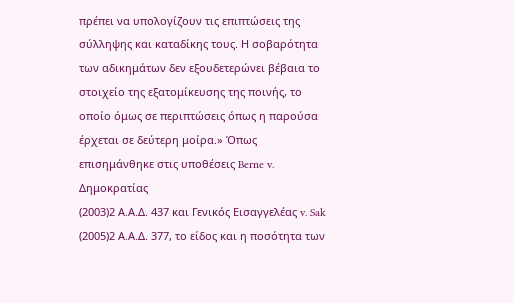πρέπει να υπολογίζουν τις επιπτώσεις της σύλληψης και καταδίκης τους. Η σοβαρότητα των αδικημάτων δεν εξουδετερώνει βέβαια το στοιχείο της εξατομίκευσης της ποινής, το οποίο όμως σε περιπτώσεις όπως η παρούσα έρχεται σε δεύτερη μοίρα.» Όπως επισημάνθηκε στις υποθέσεις Berne v. Δημοκρατίας
(2003)2 Α.Α.Δ. 437 και Γενικός Εισαγγελέας v. Sak
(2005)2 Α.Α.Δ. 377, το είδος και η ποσότητα των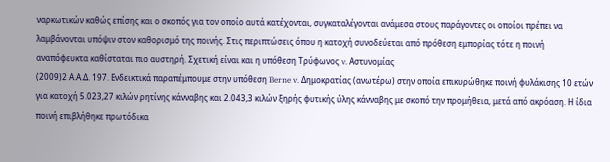ναρκωτικών καθώς επίσης και ο σκοπός για τον οποίο αυτά κατέχονται, συγκαταλέγονται ανάμεσα στους παράγοντες οι οποίοι πρέπει να λαμβάνονται υπόψιν στον καθορισμό της ποινής. Στις περιπτώσεις όπου η κατοχή συνοδεύεται από πρόθεση εμπορίας τότε η ποινή αναπόφευκτα καθίσταται πιο αυστηρή. Σχετική είναι και η υπόθεση Τρύφωνος v. Αστυνομίας
(2009)2 Α.Α.Δ. 197. Ενδεικτικά παραπέμπουμε στην υπόθεση Berne v. Δημοκρατίας (ανωτέρω) στην οποία επικυρώθηκε ποινή φυλάκισης 10 ετών για κατοχή 5.023,27 κιλών ρητίνης κάνναβης και 2.043,3 κιλών ξηρής φυτικής ύλης κάνναβης με σκοπό την προμήθεια, μετά από ακρόαση. Η ίδια ποινή επιβλήθηκε πρωτόδικα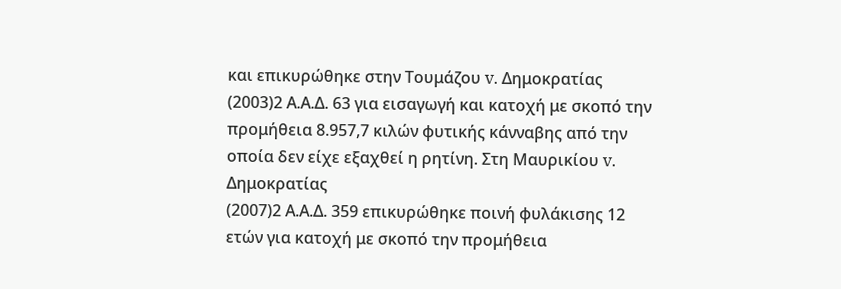και επικυρώθηκε στην Τουμάζου v. Δημοκρατίας
(2003)2 Α.Α.Δ. 63 για εισαγωγή και κατοχή με σκοπό την προμήθεια 8.957,7 κιλών φυτικής κάνναβης από την οποία δεν είχε εξαχθεί η ρητίνη. Στη Μαυρικίου v. Δημοκρατίας
(2007)2 Α.Α.Δ. 359 επικυρώθηκε ποινή φυλάκισης 12 ετών για κατοχή με σκοπό την προμήθεια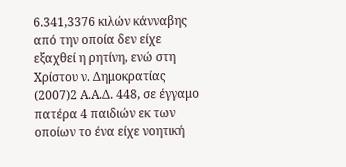6.341,3376 κιλών κάνναβης από την οποία δεν είχε εξαχθεί η ρητίνη, ενώ στη Χρίστου ν. Δημοκρατίας
(2007)2 Α.Α.Δ. 448, σε έγγαμο πατέρα 4 παιδιών εκ των οποίων το ένα είχε νοητική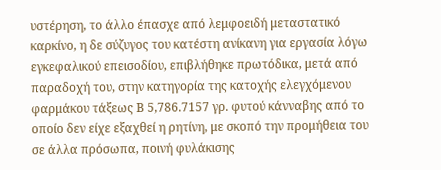υστέρηση, το άλλο έπασχε από λεμφοειδή μεταστατικό καρκίνο, η δε σύζυγος του κατέστη ανίκανη για εργασία λόγω εγκεφαλικού επεισοδίου, επιβλήθηκε πρωτόδικα, μετά από παραδοχή του, στην κατηγορία της κατοχής ελεγχόμενου φαρμάκου τάξεως Β 5,786.7157 γρ. φυτού κάνναβης από το οποίο δεν είχε εξαχθεί η ρητίνη, με σκοπό την προμήθεια του σε άλλα πρόσωπα, ποινή φυλάκισης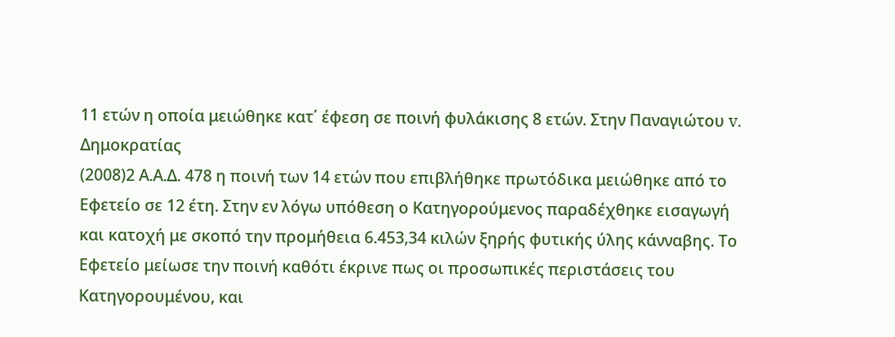11 ετών η οποία μειώθηκε κατ΄ έφεση σε ποινή φυλάκισης 8 ετών. Στην Παναγιώτου v. Δημοκρατίας
(2008)2 Α.Α.Δ. 478 η ποινή των 14 ετών που επιβλήθηκε πρωτόδικα μειώθηκε από το Εφετείο σε 12 έτη. Στην εν λόγω υπόθεση ο Κατηγορούμενος παραδέχθηκε εισαγωγή και κατοχή με σκοπό την προμήθεια 6.453,34 κιλών ξηρής φυτικής ύλης κάνναβης. Το Εφετείο μείωσε την ποινή καθότι έκρινε πως οι προσωπικές περιστάσεις του Κατηγορουμένου, και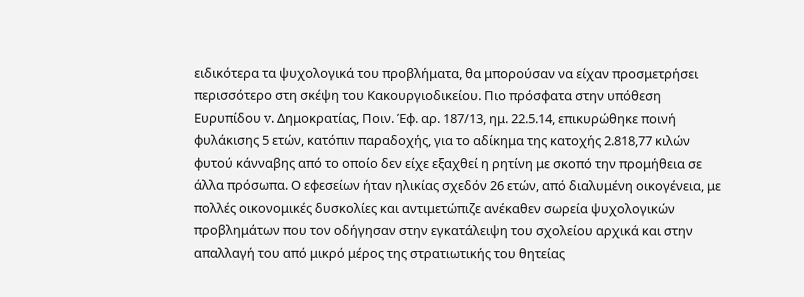ειδικότερα τα ψυχολογικά του προβλήματα, θα μπορούσαν να είχαν προσμετρήσει περισσότερο στη σκέψη του Κακουργιοδικείου. Πιο πρόσφατα στην υπόθεση Ευρυπίδου v. Δημοκρατίας, Ποιν. Έφ. αρ. 187/13, ημ. 22.5.14, επικυρώθηκε ποινή φυλάκισης 5 ετών, κατόπιν παραδοχής, για το αδίκημα της κατοχής 2.818,77 κιλών φυτού κάνναβης από το οποίο δεν είχε εξαχθεί η ρητίνη με σκοπό την προμήθεια σε άλλα πρόσωπα. Ο εφεσείων ήταν ηλικίας σχεδόν 26 ετών, από διαλυμένη οικογένεια, με πολλές οικονομικές δυσκολίες και αντιμετώπιζε ανέκαθεν σωρεία ψυχολογικών προβλημάτων που τον οδήγησαν στην εγκατάλειψη του σχολείου αρχικά και στην απαλλαγή του από μικρό μέρος της στρατιωτικής του θητείας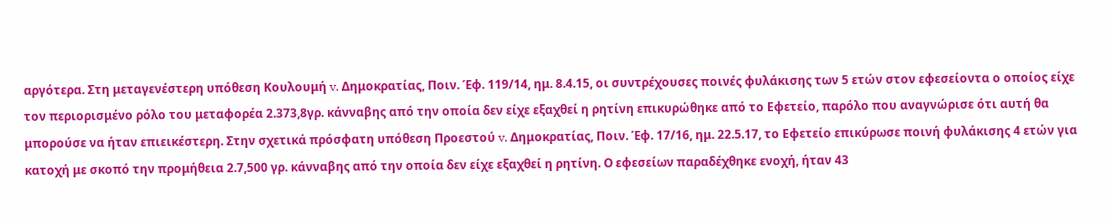αργότερα. Στη μεταγενέστερη υπόθεση Κουλουμή v. Δημοκρατίας, Ποιν. Έφ. 119/14, ημ. 8.4.15, οι συντρέχουσες ποινές φυλάκισης των 5 ετών στον εφεσείοντα ο οποίος είχε τον περιορισμένο ρόλο του μεταφορέα 2.373,8γρ. κάνναβης από την οποία δεν είχε εξαχθεί η ρητίνη επικυρώθηκε από το Εφετείο, παρόλο που αναγνώρισε ότι αυτή θα μπορούσε να ήταν επιεικέστερη. Στην σχετικά πρόσφατη υπόθεση Προεστού v. Δημοκρατίας, Ποιν. Έφ. 17/16, ημ. 22.5.17, το Εφετείο επικύρωσε ποινή φυλάκισης 4 ετών για κατοχή με σκοπό την προμήθεια 2.7,500 γρ. κάνναβης από την οποία δεν είχε εξαχθεί η ρητίνη. Ο εφεσείων παραδέχθηκε ενοχή, ήταν 43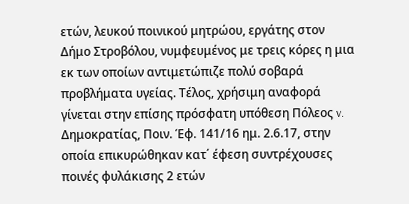ετών, λευκού ποινικού μητρώου, εργάτης στον Δήμο Στροβόλου, νυμφευμένος με τρεις κόρες η μια εκ των οποίων αντιμετώπιζε πολύ σοβαρά προβλήματα υγείας. Τέλος, χρήσιμη αναφορά γίνεται στην επίσης πρόσφατη υπόθεση Πόλεος v. Δημοκρατίας, Ποιν. Έφ. 141/16 ημ. 2.6.17, στην οποία επικυρώθηκαν κατ΄ έφεση συντρέχουσες ποινές φυλάκισης 2 ετών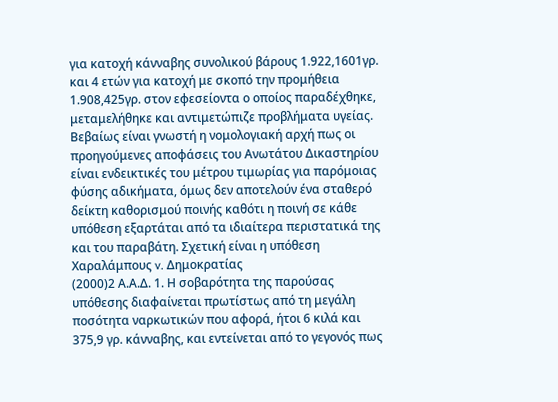για κατοχή κάνναβης συνολικού βάρους 1.922,1601γρ. και 4 ετών για κατοχή με σκοπό την προμήθεια 1.908,425γρ. στον εφεσείοντα ο οποίος παραδέχθηκε, μεταμελήθηκε και αντιμετώπιζε προβλήματα υγείας. Βεβαίως είναι γνωστή η νομολογιακή αρχή πως οι προηγούμενες αποφάσεις του Ανωτάτου Δικαστηρίου είναι ενδεικτικές του μέτρου τιμωρίας για παρόμοιας φύσης αδικήματα, όμως δεν αποτελούν ένα σταθερό δείκτη καθορισμού ποινής καθότι η ποινή σε κάθε υπόθεση εξαρτάται από τα ιδιαίτερα περιστατικά της και του παραβάτη. Σχετική είναι η υπόθεση Χαραλάμπους v. Δημοκρατίας
(2000)2 Α.Α.Δ. 1. Η σοβαρότητα της παρούσας υπόθεσης διαφαίνεται πρωτίστως από τη μεγάλη ποσότητα ναρκωτικών που αφορά, ήτοι 6 κιλά και 375,9 γρ. κάνναβης, και εντείνεται από το γεγονός πως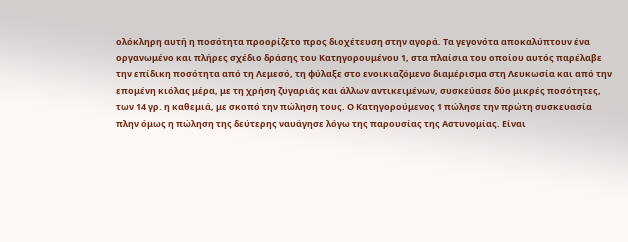ολόκληρη αυτή η ποσότητα προορίζετο προς διοχέτευση στην αγορά. Τα γεγονότα αποκαλύπτουν ένα οργανωμένο και πλήρες σχέδιο δράσης του Κατηγορουμένου 1, στα πλαίσια του οποίου αυτός παρέλαβε την επίδικη ποσότητα από τη Λεμεσό, τη φύλαξε στο ενοικιαζόμενο διαμέρισμα στη Λευκωσία και από την επομένη κιόλας μέρα, με τη χρήση ζυγαριάς και άλλων αντικειμένων, συσκεύασε δύο μικρές ποσότητες, των 14 γρ. η καθεμιά, με σκοπό την πώληση τους. Ο Κατηγορούμενος 1 πώλησε την πρώτη συσκευασία πλην όμως η πώληση της δεύτερης ναυάγησε λόγω της παρουσίας της Αστυνομίας. Είναι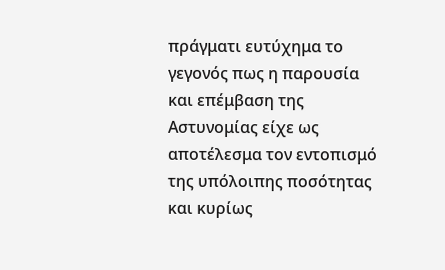πράγματι ευτύχημα το γεγονός πως η παρουσία και επέμβαση της Αστυνομίας είχε ως αποτέλεσμα τον εντοπισμό της υπόλοιπης ποσότητας και κυρίως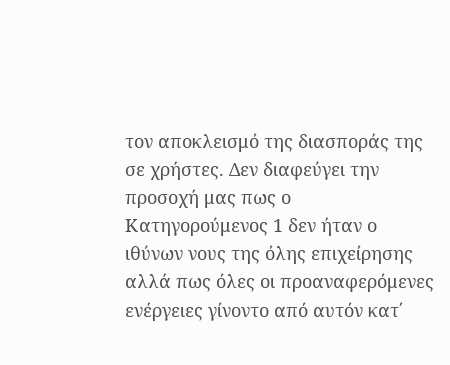τον αποκλεισμό της διασποράς της σε χρήστες. Δεν διαφεύγει την προσοχή μας πως ο Κατηγορούμενος 1 δεν ήταν ο ιθύνων νους της όλης επιχείρησης αλλά πως όλες οι προαναφερόμενες ενέργειες γίνοντο από αυτόν κατ΄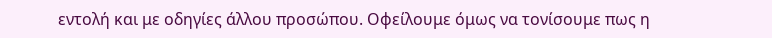εντολή και με οδηγίες άλλου προσώπου. Οφείλουμε όμως να τονίσουμε πως η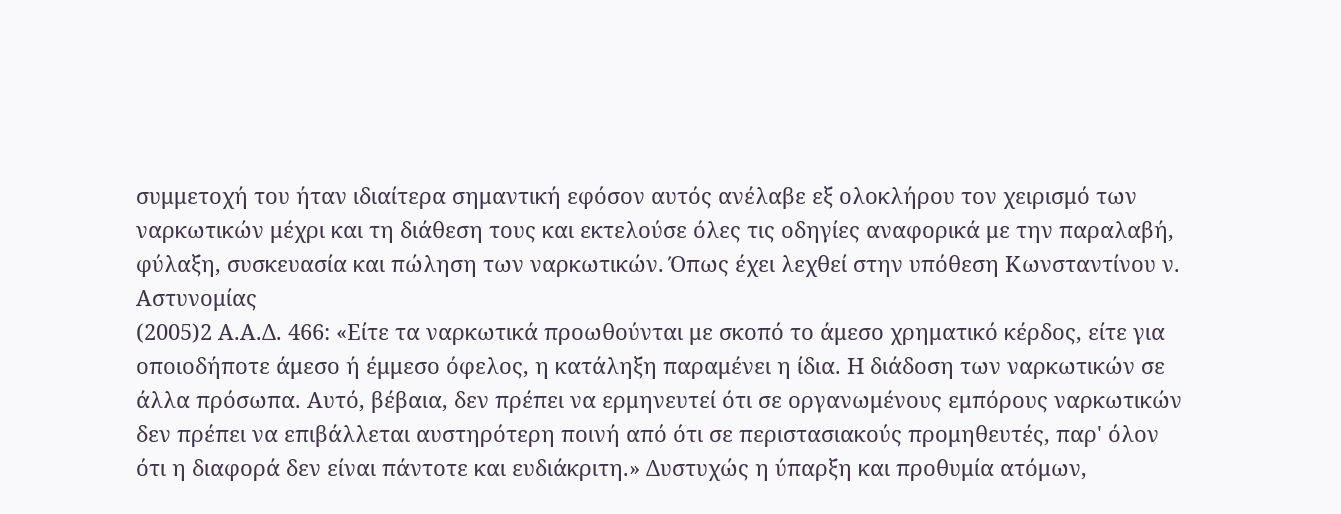συμμετοχή του ήταν ιδιαίτερα σημαντική εφόσον αυτός ανέλαβε εξ ολοκλήρου τον χειρισμό των ναρκωτικών μέχρι και τη διάθεση τους και εκτελούσε όλες τις οδηγίες αναφορικά με την παραλαβή, φύλαξη, συσκευασία και πώληση των ναρκωτικών. Όπως έχει λεχθεί στην υπόθεση Κωνσταντίνου ν. Αστυνομίας
(2005)2 Α.Α.Δ. 466: «Είτε τα ναρκωτικά προωθούνται με σκοπό το άμεσο χρηματικό κέρδος, είτε για οποιοδήποτε άμεσο ή έμμεσο όφελος, η κατάληξη παραμένει η ίδια. Η διάδοση των ναρκωτικών σε άλλα πρόσωπα. Αυτό, βέβαια, δεν πρέπει να ερμηνευτεί ότι σε οργανωμένους εμπόρους ναρκωτικών δεν πρέπει να επιβάλλεται αυστηρότερη ποινή από ότι σε περιστασιακούς προμηθευτές, παρ' όλον ότι η διαφορά δεν είναι πάντοτε και ευδιάκριτη.» Δυστυχώς η ύπαρξη και προθυμία ατόμων,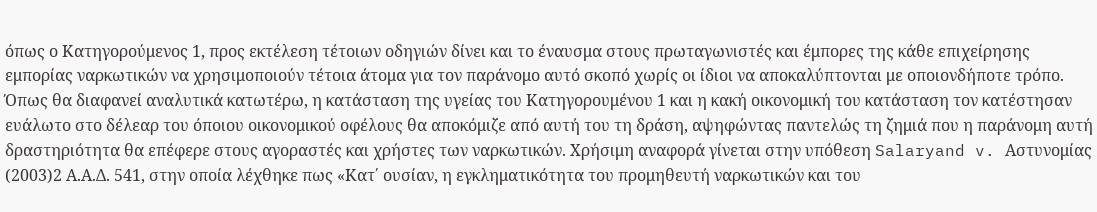όπως ο Κατηγορούμενος 1, προς εκτέλεση τέτοιων οδηγιών δίνει και το έναυσμα στους πρωταγωνιστές και έμπορες της κάθε επιχείρησης εμπορίας ναρκωτικών να χρησιμοποιούν τέτοια άτομα για τον παράνομο αυτό σκοπό χωρίς οι ίδιοι να αποκαλύπτονται με οποιονδήποτε τρόπο. Όπως θα διαφανεί αναλυτικά κατωτέρω, η κατάσταση της υγείας του Κατηγορουμένου 1 και η κακή οικονομική του κατάσταση τον κατέστησαν ευάλωτο στο δέλεαρ του όποιου οικονομικού οφέλους θα αποκόμιζε από αυτή του τη δράση, αψηφώντας παντελώς τη ζημιά που η παράνομη αυτή δραστηριότητα θα επέφερε στους αγοραστές και χρήστες των ναρκωτικών. Χρήσιμη αναφορά γίνεται στην υπόθεση Salaryand v. Αστυνομίας
(2003)2 Α.Α.Δ. 541, στην οποία λέχθηκε πως «Κατ΄ ουσίαν, η εγκληματικότητα του προμηθευτή ναρκωτικών και του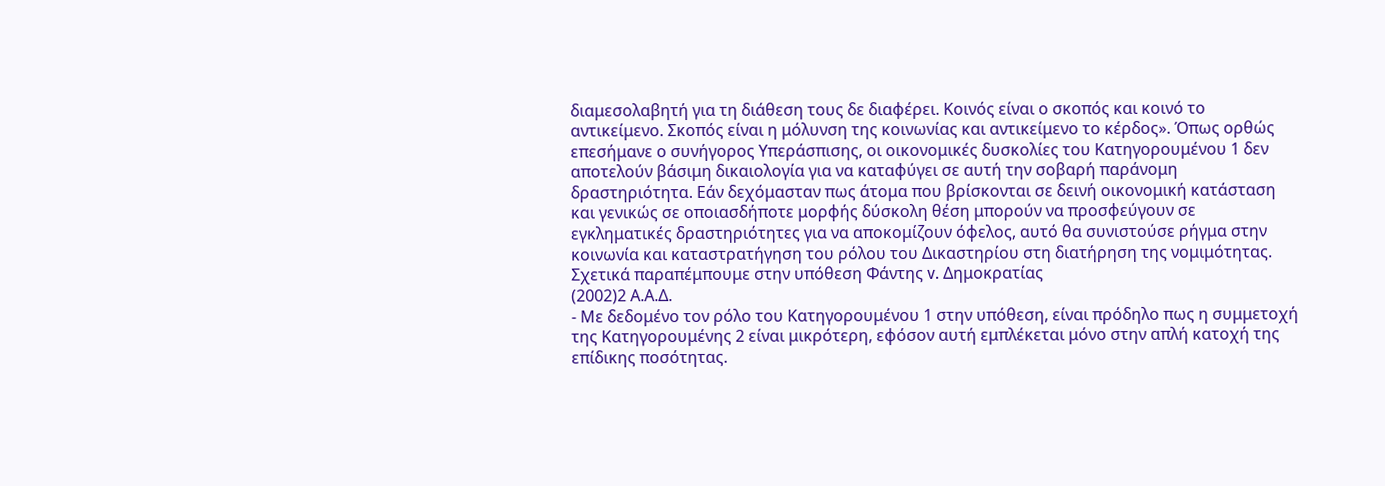διαμεσολαβητή για τη διάθεση τους δε διαφέρει. Κοινός είναι ο σκοπός και κοινό το αντικείμενο. Σκοπός είναι η μόλυνση της κοινωνίας και αντικείμενο το κέρδος». Όπως ορθώς επεσήμανε ο συνήγορος Υπεράσπισης, οι οικονομικές δυσκολίες του Κατηγορουμένου 1 δεν αποτελούν βάσιμη δικαιολογία για να καταφύγει σε αυτή την σοβαρή παράνομη δραστηριότητα. Εάν δεχόμασταν πως άτομα που βρίσκονται σε δεινή οικονομική κατάσταση και γενικώς σε οποιασδήποτε μορφής δύσκολη θέση μπορούν να προσφεύγουν σε εγκληματικές δραστηριότητες για να αποκομίζουν όφελος, αυτό θα συνιστούσε ρήγμα στην κοινωνία και καταστρατήγηση του ρόλου του Δικαστηρίου στη διατήρηση της νομιμότητας. Σχετικά παραπέμπουμε στην υπόθεση Φάντης v. Δημοκρατίας
(2002)2 Α.Α.Δ.
- Με δεδομένο τον ρόλο του Κατηγορουμένου 1 στην υπόθεση, είναι πρόδηλο πως η συμμετοχή της Κατηγορουμένης 2 είναι μικρότερη, εφόσον αυτή εμπλέκεται μόνο στην απλή κατοχή της επίδικης ποσότητας.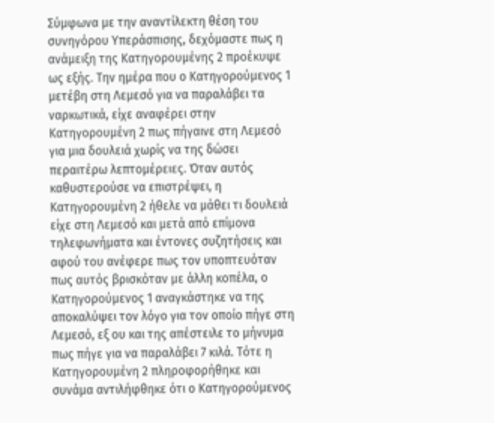Σύμφωνα με την αναντίλεκτη θέση του συνηγόρου Υπεράσπισης, δεχόμαστε πως η ανάμειξη της Κατηγορουμένης 2 προέκυψε ως εξής. Την ημέρα που ο Κατηγορούμενος 1 μετέβη στη Λεμεσό για να παραλάβει τα ναρκωτικά, είχε αναφέρει στην Κατηγορουμένη 2 πως πήγαινε στη Λεμεσό για μια δουλειά χωρίς να της δώσει περαιτέρω λεπτομέρειες. Όταν αυτός καθυστερούσε να επιστρέψει, η Κατηγορουμένη 2 ήθελε να μάθει τι δουλειά είχε στη Λεμεσό και μετά από επίμονα τηλεφωνήματα και έντονες συζητήσεις και αφού του ανέφερε πως τον υποπτευόταν πως αυτός βρισκόταν με άλλη κοπέλα, ο Κατηγορούμενος 1 αναγκάστηκε να της αποκαλύψει τον λόγο για τον οποίο πήγε στη Λεμεσό, εξ ου και της απέστειλε το μήνυμα πως πήγε για να παραλάβει 7 κιλά. Τότε η Κατηγορουμένη 2 πληροφορήθηκε και συνάμα αντιλήφθηκε ότι ο Κατηγορούμενος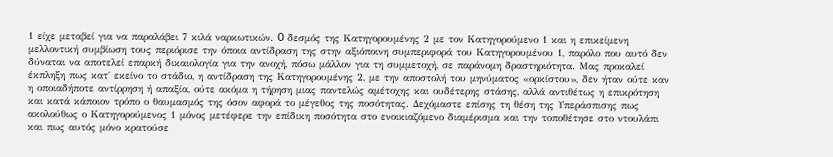1 είχε μεταβεί για να παραλάβει 7 κιλά ναρκωτικών. O δεσμός της Κατηγορουμένης 2 με τον Κατηγορούμενο 1 και η επικείμενη μελλοντική συμβίωση τους περιόρισε την όποια αντίδραση της στην αξιόποινη συμπεριφορά του Κατηγορουμένου 1, παρόλο που αυτό δεν δύναται να αποτελεί επαρκή δικαιολογία για την ανοχή, πόσω μάλλον για τη συμμετοχή, σε παράνομη δραστηριότητα. Μας προκαλεί έκπληξη πως κατ΄ εκείνο το στάδιο, η αντίδραση της Κατηγορουμένης 2, με την αποστολή του μηνύματος «ορκίστου», δεν ήταν ούτε καν η οποιαδήποτε αντίρρηση ή απαξία, ούτε ακόμα η τήρηση μιας παντελώς αμέτοχης και ουδέτερης στάσης, αλλά αντιθέτως η επικρότηση και κατά κάποιον τρόπο ο θαυμασμός της όσον αφορά το μέγεθος της ποσότητας. Δεχόμαστε επίσης τη θέση της Υπεράσπισης πως ακολούθως ο Κατηγορούμενος 1 μόνος μετέφερε την επίδικη ποσότητα στο ενοικιαζόμενο διαμέρισμα και την τοποθέτησε στο ντουλάπι και πως αυτός μόνο κρατούσε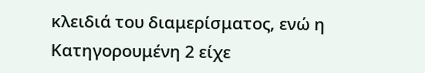κλειδιά του διαμερίσματος, ενώ η Κατηγορουμένη 2 είχε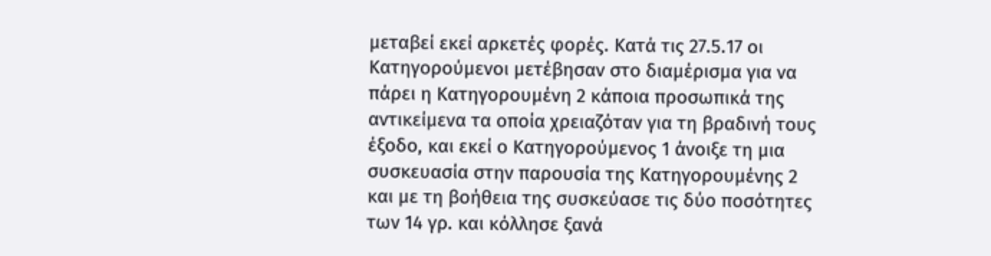μεταβεί εκεί αρκετές φορές. Κατά τις 27.5.17 οι Κατηγορούμενοι μετέβησαν στο διαμέρισμα για να πάρει η Κατηγορουμένη 2 κάποια προσωπικά της αντικείμενα τα οποία χρειαζόταν για τη βραδινή τους έξοδο, και εκεί ο Κατηγορούμενος 1 άνοιξε τη μια συσκευασία στην παρουσία της Κατηγορουμένης 2 και με τη βοήθεια της συσκεύασε τις δύο ποσότητες των 14 γρ. και κόλλησε ξανά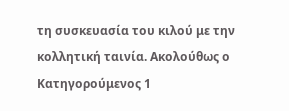τη συσκευασία του κιλού με την κολλητική ταινία. Ακολούθως ο Κατηγορούμενος 1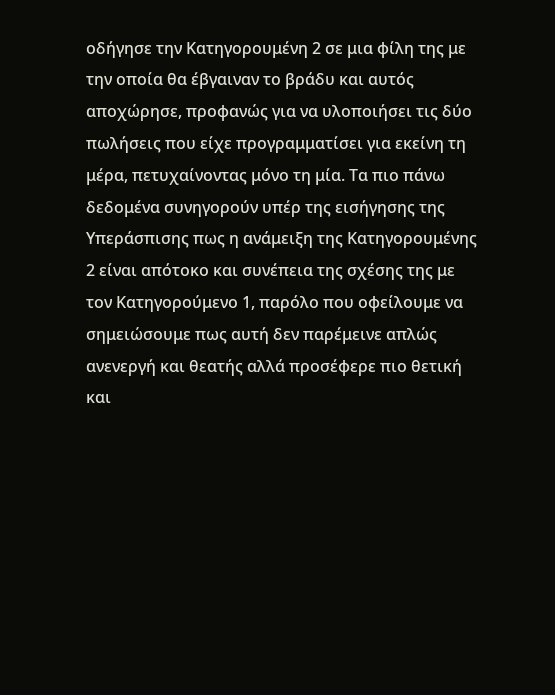οδήγησε την Κατηγορουμένη 2 σε μια φίλη της με την οποία θα έβγαιναν το βράδυ και αυτός αποχώρησε, προφανώς για να υλοποιήσει τις δύο πωλήσεις που είχε προγραμματίσει για εκείνη τη μέρα, πετυχαίνοντας μόνο τη μία. Τα πιο πάνω δεδομένα συνηγορούν υπέρ της εισήγησης της Υπεράσπισης πως η ανάμειξη της Κατηγορουμένης 2 είναι απότοκο και συνέπεια της σχέσης της με τον Κατηγορούμενο 1, παρόλο που οφείλουμε να σημειώσουμε πως αυτή δεν παρέμεινε απλώς ανενεργή και θεατής αλλά προσέφερε πιο θετική και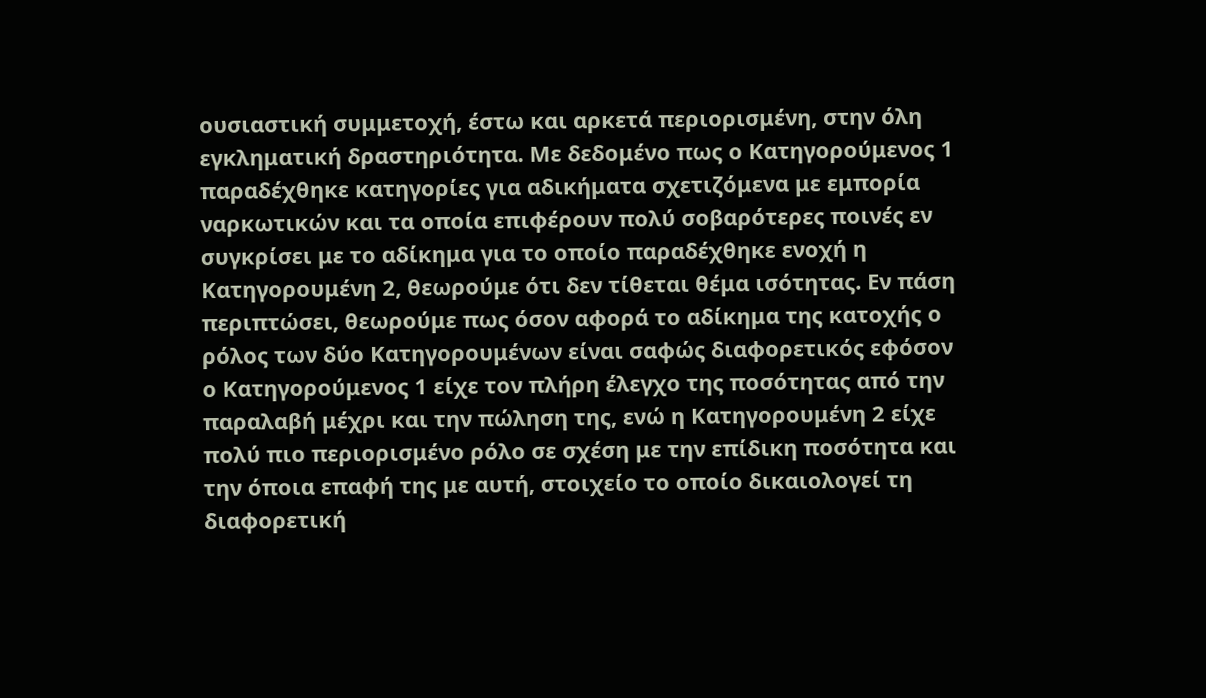ουσιαστική συμμετοχή, έστω και αρκετά περιορισμένη, στην όλη εγκληματική δραστηριότητα. Με δεδομένο πως ο Κατηγορούμενος 1 παραδέχθηκε κατηγορίες για αδικήματα σχετιζόμενα με εμπορία ναρκωτικών και τα οποία επιφέρουν πολύ σοβαρότερες ποινές εν συγκρίσει με το αδίκημα για το οποίο παραδέχθηκε ενοχή η Κατηγορουμένη 2, θεωρούμε ότι δεν τίθεται θέμα ισότητας. Εν πάση περιπτώσει, θεωρούμε πως όσον αφορά το αδίκημα της κατοχής ο ρόλος των δύο Κατηγορουμένων είναι σαφώς διαφορετικός εφόσον ο Κατηγορούμενος 1 είχε τον πλήρη έλεγχο της ποσότητας από την παραλαβή μέχρι και την πώληση της, ενώ η Κατηγορουμένη 2 είχε πολύ πιο περιορισμένο ρόλο σε σχέση με την επίδικη ποσότητα και την όποια επαφή της με αυτή, στοιχείο το οποίο δικαιολογεί τη διαφορετική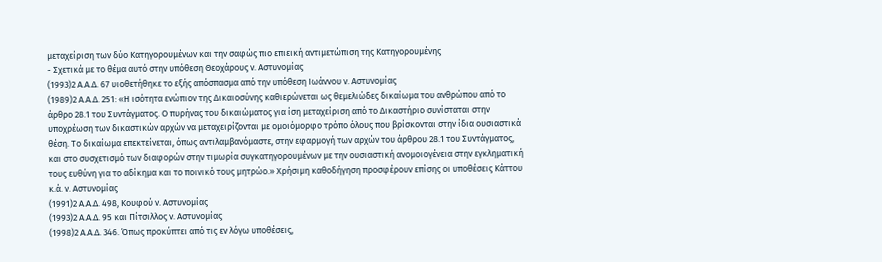μεταχείριση των δύο Κατηγορουμένων και την σαφώς πιο επιεική αντιμετώπιση της Κατηγορουμένης
- Σχετικά με το θέμα αυτό στην υπόθεση Θεοχάρους ν. Αστυνομίας
(1993)2 Α.Α.Δ. 67 υιοθετήθηκε το εξής απόσπασμα από την υπόθεση Ιωάννου ν. Αστυνομίας
(1989)2 Α.Α.Δ. 251: «Η ισότητα ενώπιον της Δικαιοσύνης καθιερώνεται ως θεμελιώδες δικαίωμα του ανθρώπου από το άρθρο 28.1 του Συντάγματος. Ο πυρήνας του δικαιώματος για ίση μεταχείριση από το Δικαστήριο συνίσταται στην υποχρέωση των δικαστικών αρχών να μεταχειρίζονται με ομοιόμορφο τρόπο όλους που βρίσκονται στην ίδια ουσιαστικά θέση. Το δικαίωμα επεκτείνεται, όπως αντιλαμβανόμαστε, στην εφαρμογή των αρχών του άρθρου 28.1 του Συντάγματος, και στο συσχετισμό των διαφορών στην τιμωρία συγκατηγορουμένων με την ουσιαστική ανομοιογένεια στην εγκληματική τους ευθύνη για το αδίκημα και το ποινικό τους μητρώο.» Χρήσιμη καθοδήγηση προσφέρουν επίσης οι υποθέσεις Κάττου κ.ά. ν. Αστυνομίας
(1991)2 Α.Α.Δ. 498, Κουφού ν. Αστυνομίας
(1993)2 Α.Α.Δ. 95 και Πίτσιλλος ν. Αστυνομίας
(1998)2 Α.Α.Δ. 346. Όπως προκύπτει από τις εν λόγω υποθέσεις,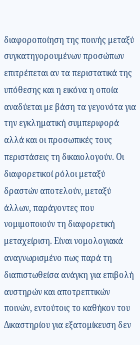διαφοροποίηση της ποινής μεταξύ συγκατηγορουμένων προσώπων επιτρέπεται αν τα περιστατικά της υπόθεσης και η εικόνα η οποία αναδύεται με βάση τα γεγονότα για την εγκληματική συμπεριφορά αλλά και οι προσωπικές τους περιστάσεις τη δικαιολογούν. Οι διαφορετικοί ρόλοι μεταξύ δραστών αποτελούν, μεταξύ άλλων, παράγοντες που νομιμοποιούν τη διαφορετική μεταχείριση. Είναι νομολογιακά αναγνωρισμένο πως παρά τη διαπιστωθείσα ανάγκη για επιβολή αυστηρών και αποτρεπτικών ποινών, εντούτοις το καθήκον του Δικαστηρίου για εξατομίκευση δεν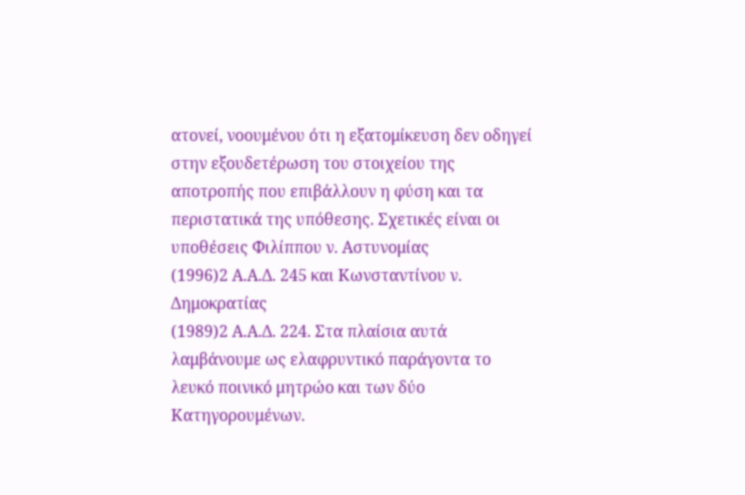ατονεί, νοουμένου ότι η εξατομίκευση δεν οδηγεί στην εξουδετέρωση του στοιχείου της αποτροπής που επιβάλλουν η φύση και τα περιστατικά της υπόθεσης. Σχετικές είναι οι υποθέσεις Φιλίππου ν. Αστυνομίας
(1996)2 Α.Α.Δ. 245 και Κωνσταντίνου ν. Δημοκρατίας
(1989)2 Α.Α.Δ. 224. Στα πλαίσια αυτά λαμβάνουμε ως ελαφρυντικό παράγοντα το λευκό ποινικό μητρώο και των δύο Κατηγορουμένων.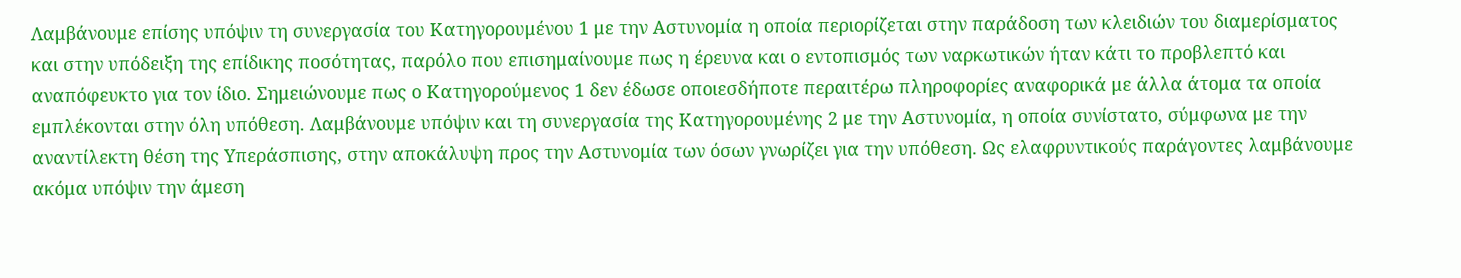Λαμβάνουμε επίσης υπόψιν τη συνεργασία του Κατηγορουμένου 1 με την Αστυνομία η οποία περιορίζεται στην παράδοση των κλειδιών του διαμερίσματος και στην υπόδειξη της επίδικης ποσότητας, παρόλο που επισημαίνουμε πως η έρευνα και ο εντοπισμός των ναρκωτικών ήταν κάτι το προβλεπτό και αναπόφευκτο για τον ίδιο. Σημειώνουμε πως ο Κατηγορούμενος 1 δεν έδωσε οποιεσδήποτε περαιτέρω πληροφορίες αναφορικά με άλλα άτομα τα οποία εμπλέκονται στην όλη υπόθεση. Λαμβάνουμε υπόψιν και τη συνεργασία της Κατηγορουμένης 2 με την Αστυνομία, η οποία συνίστατο, σύμφωνα με την αναντίλεκτη θέση της Υπεράσπισης, στην αποκάλυψη προς την Αστυνομία των όσων γνωρίζει για την υπόθεση. Ως ελαφρυντικούς παράγοντες λαμβάνουμε ακόμα υπόψιν την άμεση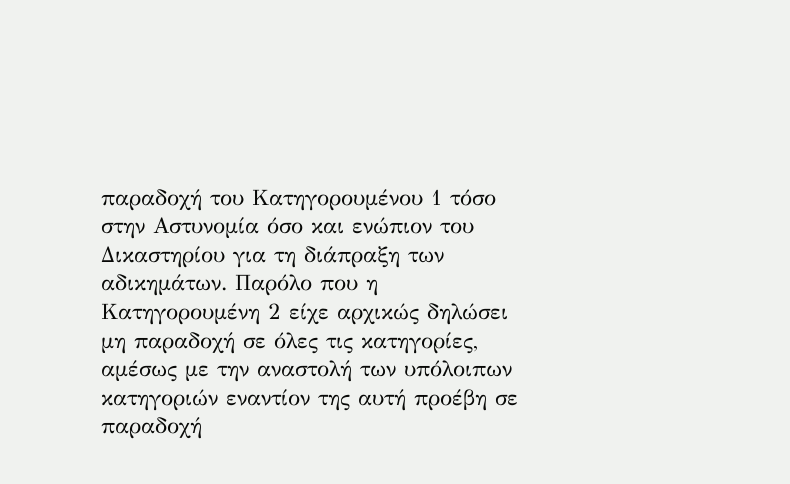παραδοχή του Κατηγορουμένου 1 τόσο στην Αστυνομία όσο και ενώπιον του Δικαστηρίου για τη διάπραξη των αδικημάτων. Παρόλο που η Κατηγορουμένη 2 είχε αρχικώς δηλώσει μη παραδοχή σε όλες τις κατηγορίες, αμέσως με την αναστολή των υπόλοιπων κατηγοριών εναντίον της αυτή προέβη σε παραδοχή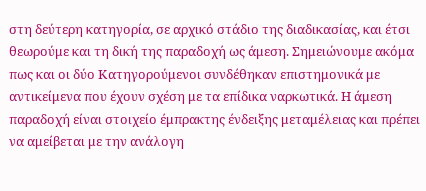στη δεύτερη κατηγορία, σε αρχικό στάδιο της διαδικασίας, και έτσι θεωρούμε και τη δική της παραδοχή ως άμεση. Σημειώνουμε ακόμα πως και οι δύο Κατηγορούμενοι συνδέθηκαν επιστημονικά με αντικείμενα που έχουν σχέση με τα επίδικα ναρκωτικά. Η άμεση παραδοχή είναι στοιχείο έμπρακτης ένδειξης μεταμέλειας και πρέπει να αμείβεται με την ανάλογη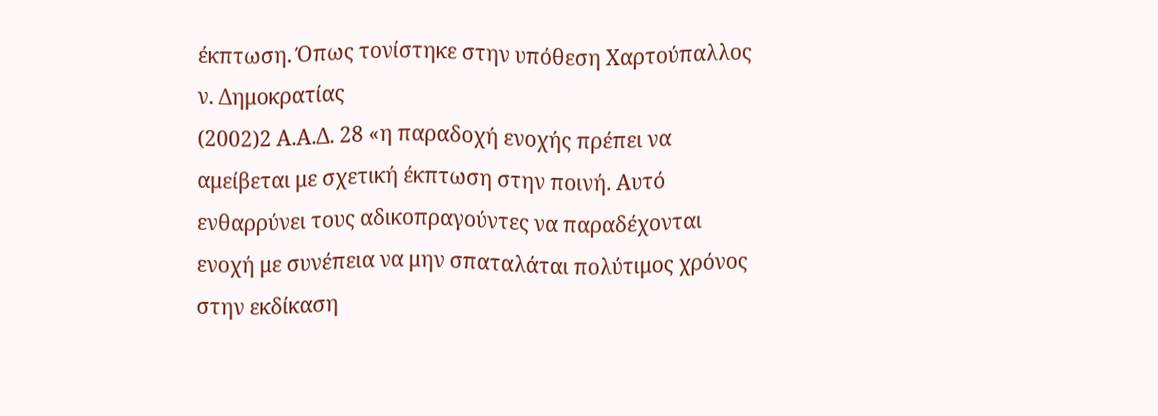έκπτωση. Όπως τονίστηκε στην υπόθεση Χαρτούπαλλος ν. Δημοκρατίας
(2002)2 Α.Α.Δ. 28 «η παραδοχή ενοχής πρέπει να αμείβεται με σχετική έκπτωση στην ποινή. Αυτό ενθαρρύνει τους αδικοπραγούντες να παραδέχονται ενοχή με συνέπεια να μην σπαταλάται πολύτιμος χρόνος στην εκδίκαση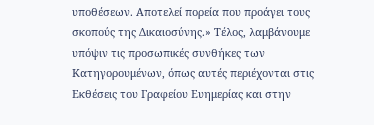υποθέσεων. Αποτελεί πορεία που προάγει τους σκοπούς της Δικαιοσύνης.» Τέλος, λαμβάνουμε υπόψιν τις προσωπικές συνθήκες των Κατηγορουμένων, όπως αυτές περιέχονται στις Εκθέσεις του Γραφείου Ευημερίας και στην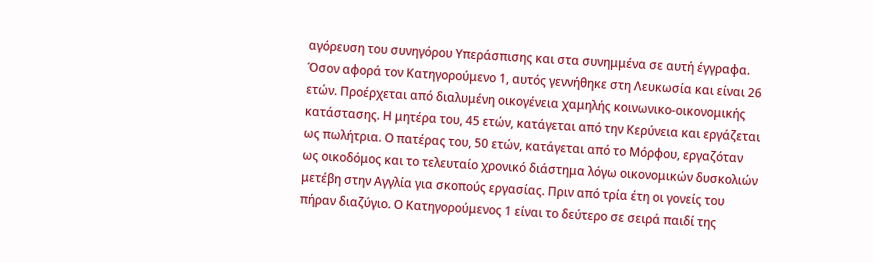αγόρευση του συνηγόρου Υπεράσπισης και στα συνημμένα σε αυτή έγγραφα. Όσον αφορά τον Κατηγορούμενο 1, αυτός γεννήθηκε στη Λευκωσία και είναι 26 ετών. Προέρχεται από διαλυμένη οικογένεια χαμηλής κοινωνικο-οικονομικής κατάστασης. Η μητέρα του, 45 ετών, κατάγεται από την Κερύνεια και εργάζεται ως πωλήτρια. Ο πατέρας του, 50 ετών, κατάγεται από το Μόρφου, εργαζόταν ως οικοδόμος και το τελευταίο χρονικό διάστημα λόγω οικονομικών δυσκολιών μετέβη στην Αγγλία για σκοπούς εργασίας. Πριν από τρία έτη οι γονείς του πήραν διαζύγιο. Ο Κατηγορούμενος 1 είναι το δεύτερο σε σειρά παιδί της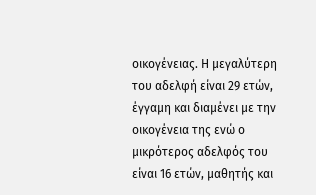οικογένειας. Η μεγαλύτερη του αδελφή είναι 29 ετών, έγγαμη και διαμένει με την οικογένεια της ενώ ο μικρότερος αδελφός του είναι 16 ετών, μαθητής και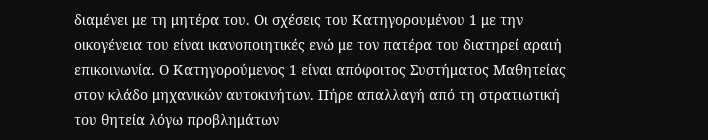διαμένει με τη μητέρα του. Οι σχέσεις του Κατηγορουμένου 1 με την οικογένεια του είναι ικανοποιητικές ενώ με τον πατέρα του διατηρεί αραιή επικοινωνία. Ο Κατηγορούμενος 1 είναι απόφοιτος Συστήματος Μαθητείας στον κλάδο μηχανικών αυτοκινήτων. Πήρε απαλλαγή από τη στρατιωτική του θητεία λόγω προβλημάτων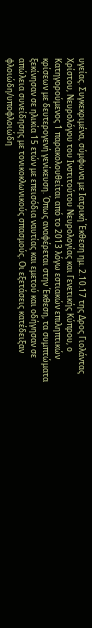υγείας. Συγκεκριμένα, σύμφωνα με Ιατρική Έκθεση ημ. 2.10.17 της Δρος Γιολάντας Χρίστου, Νευρολόγου του Ινστιτούτου Νευρολογίας και Γενετικής Κύπρου, ο Κατηγορούμενος 1 παρακολουθείται από το 2013 λόγω εστιακών επιληπτικών κρίσεων με δευτερογενή γενίκευση. Όπως αναφέρεται στην Έκθεση, τα συμπτώματα ξεκίνησαν σε ηλικία 15 ετών με επεισόδια ναυτίας και εμετού και οδήγησαν σε απώλεια συνείδησης με τονικοκλωνικούς σπασμούς. Οι εξετάσεις κατέδειξαν φλοιώδη/υποφλοιώδη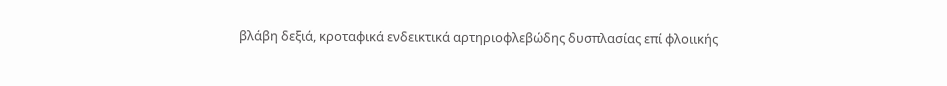βλάβη δεξιά, κροταφικά ενδεικτικά αρτηριοφλεβώδης δυσπλασίας επί φλοιικής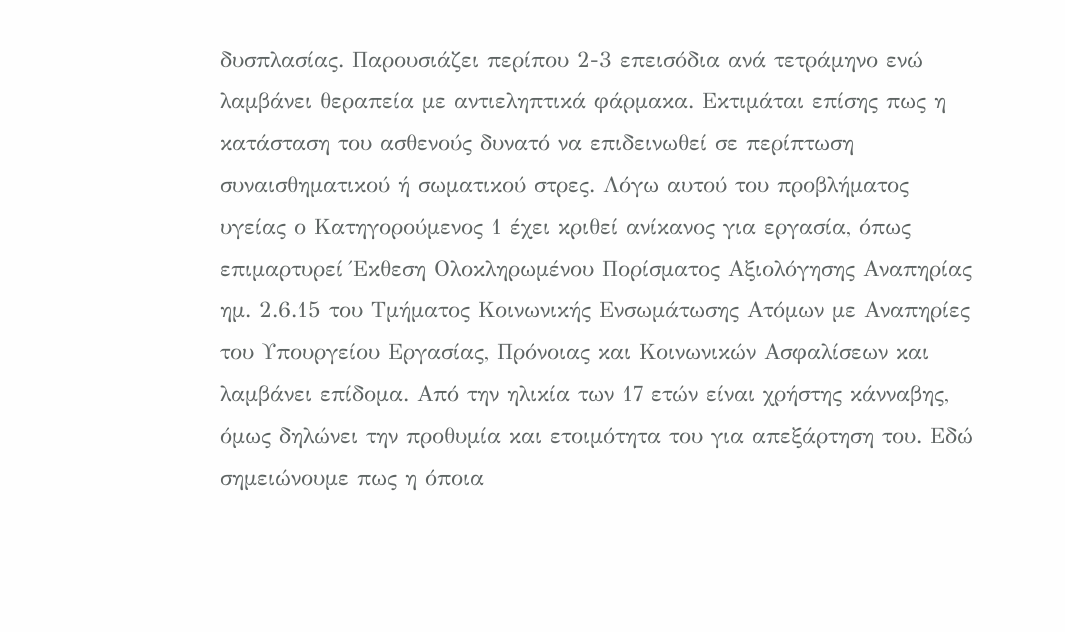δυσπλασίας. Παρουσιάζει περίπου 2-3 επεισόδια ανά τετράμηνο ενώ λαμβάνει θεραπεία με αντιεληπτικά φάρμακα. Εκτιμάται επίσης πως η κατάσταση του ασθενούς δυνατό να επιδεινωθεί σε περίπτωση συναισθηματικού ή σωματικού στρες. Λόγω αυτού του προβλήματος υγείας ο Κατηγορούμενος 1 έχει κριθεί ανίκανος για εργασία, όπως επιμαρτυρεί Έκθεση Ολοκληρωμένου Πορίσματος Αξιολόγησης Αναπηρίας ημ. 2.6.15 του Τμήματος Κοινωνικής Ενσωμάτωσης Ατόμων με Αναπηρίες του Υπουργείου Εργασίας, Πρόνοιας και Κοινωνικών Ασφαλίσεων και λαμβάνει επίδομα. Από την ηλικία των 17 ετών είναι χρήστης κάνναβης, όμως δηλώνει την προθυμία και ετοιμότητα του για απεξάρτηση του. Εδώ σημειώνουμε πως η όποια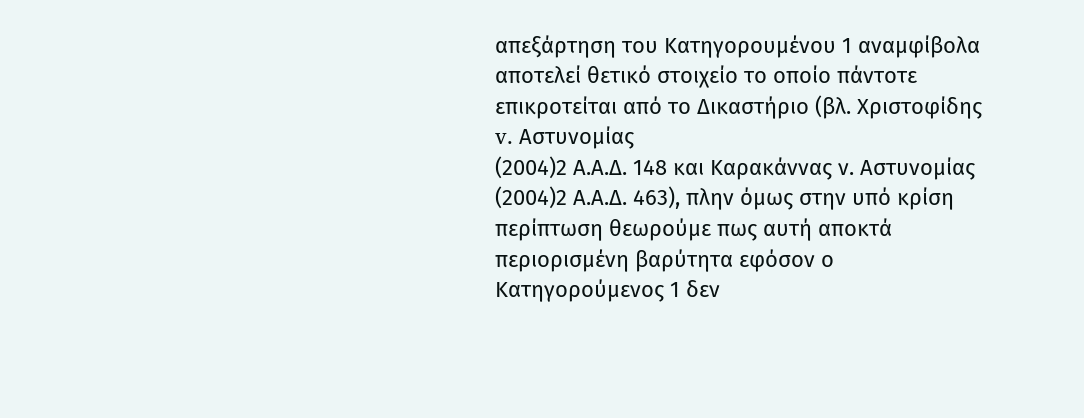απεξάρτηση του Κατηγορουμένου 1 αναμφίβολα αποτελεί θετικό στοιχείο το οποίο πάντοτε επικροτείται από το Δικαστήριο (βλ. Χριστοφίδης v. Αστυνομίας
(2004)2 Α.Α.Δ. 148 και Καρακάννας ν. Αστυνομίας
(2004)2 Α.Α.Δ. 463), πλην όμως στην υπό κρίση περίπτωση θεωρούμε πως αυτή αποκτά περιορισμένη βαρύτητα εφόσον ο Κατηγορούμενος 1 δεν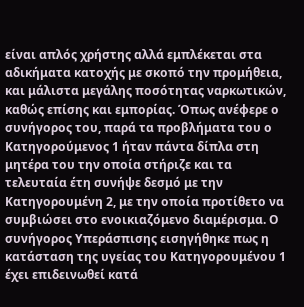είναι απλός χρήστης αλλά εμπλέκεται στα αδικήματα κατοχής με σκοπό την προμήθεια, και μάλιστα μεγάλης ποσότητας ναρκωτικών, καθώς επίσης και εμπορίας. Όπως ανέφερε ο συνήγορος του, παρά τα προβλήματα του ο Κατηγορούμενος 1 ήταν πάντα δίπλα στη μητέρα του την οποία στήριζε και τα τελευταία έτη συνήψε δεσμό με την Κατηγορουμένη 2, με την οποία προτίθετο να συμβιώσει στο ενοικιαζόμενο διαμέρισμα. Ο συνήγορος Υπεράσπισης εισηγήθηκε πως η κατάσταση της υγείας του Κατηγορουμένου 1 έχει επιδεινωθεί κατά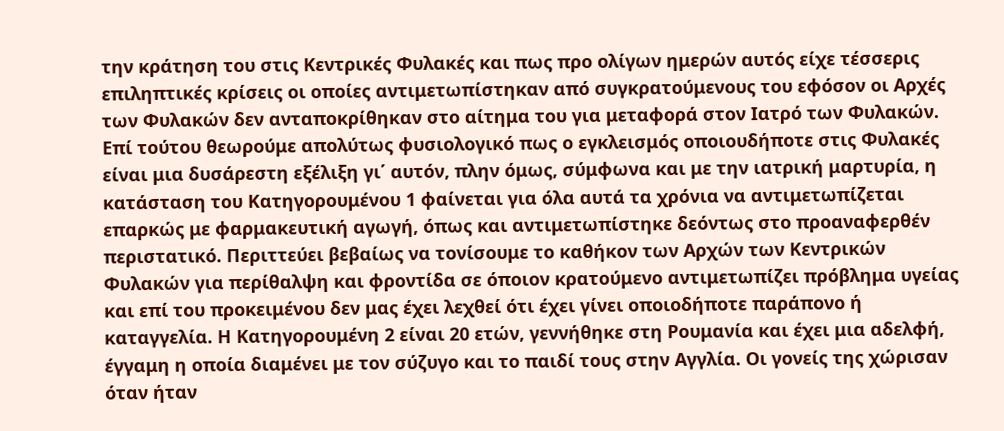την κράτηση του στις Κεντρικές Φυλακές και πως προ ολίγων ημερών αυτός είχε τέσσερις επιληπτικές κρίσεις οι οποίες αντιμετωπίστηκαν από συγκρατούμενους του εφόσον οι Αρχές των Φυλακών δεν ανταποκρίθηκαν στο αίτημα του για μεταφορά στον Ιατρό των Φυλακών. Επί τούτου θεωρούμε απολύτως φυσιολογικό πως ο εγκλεισμός οποιουδήποτε στις Φυλακές είναι μια δυσάρεστη εξέλιξη γι΄ αυτόν, πλην όμως, σύμφωνα και με την ιατρική μαρτυρία, η κατάσταση του Κατηγορουμένου 1 φαίνεται για όλα αυτά τα χρόνια να αντιμετωπίζεται επαρκώς με φαρμακευτική αγωγή, όπως και αντιμετωπίστηκε δεόντως στο προαναφερθέν περιστατικό. Περιττεύει βεβαίως να τονίσουμε το καθήκον των Αρχών των Κεντρικών Φυλακών για περίθαλψη και φροντίδα σε όποιον κρατούμενο αντιμετωπίζει πρόβλημα υγείας και επί του προκειμένου δεν μας έχει λεχθεί ότι έχει γίνει οποιοδήποτε παράπονο ή καταγγελία. Η Κατηγορουμένη 2 είναι 20 ετών, γεννήθηκε στη Ρουμανία και έχει μια αδελφή, έγγαμη η οποία διαμένει με τον σύζυγο και το παιδί τους στην Αγγλία. Οι γονείς της χώρισαν όταν ήταν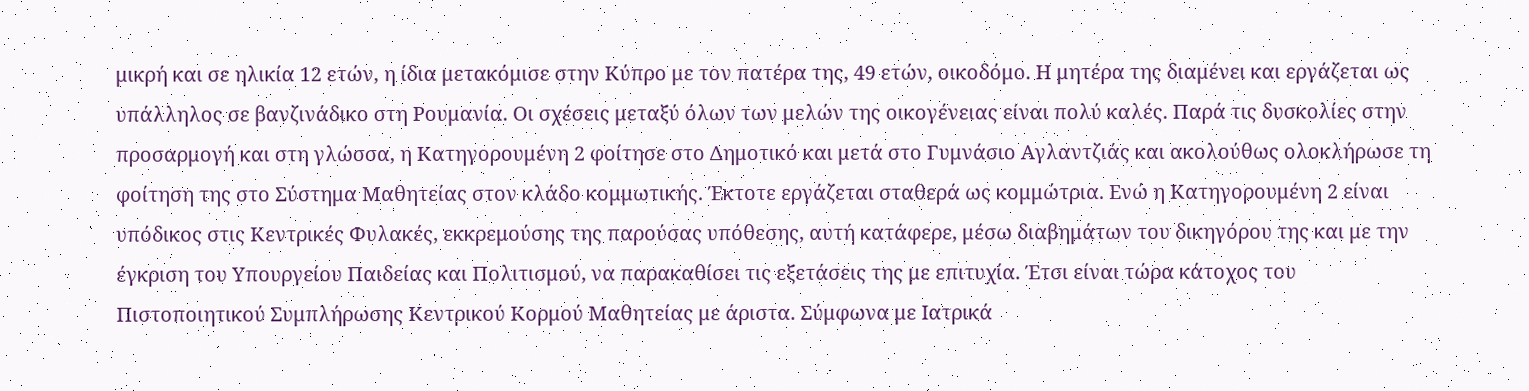μικρή και σε ηλικία 12 ετών, η ίδια μετακόμισε στην Κύπρο με τον πατέρα της, 49 ετών, οικοδόμο. Η μητέρα της διαμένει και εργάζεται ως υπάλληλος σε βανζινάδικο στη Ρουμανία. Οι σχέσεις μεταξύ όλων των μελών της οικογένειας είναι πολύ καλές. Παρά τις δυσκολίες στην προσαρμογή και στη γλώσσα, η Κατηγορουμένη 2 φοίτησε στο Δημοτικό και μετά στο Γυμνάσιο Αγλαντζιάς και ακολούθως ολοκλήρωσε τη φοίτηση της στο Σύστημα Μαθητείας στον κλάδο κομμωτικής. Έκτοτε εργάζεται σταθερά ως κομμώτρια. Ενώ η Κατηγορουμένη 2 είναι υπόδικος στις Κεντρικές Φυλακές, εκκρεμούσης της παρούσας υπόθεσης, αυτή κατάφερε, μέσω διαβημάτων του δικηγόρου της και με την έγκριση του Υπουργείου Παιδείας και Πολιτισμού, να παρακαθίσει τις εξετάσεις της με επιτυχία. Έτσι είναι τώρα κάτοχος του Πιστοποιητικού Συμπλήρωσης Κεντρικού Κορμού Μαθητείας με άριστα. Σύμφωνα με Ιατρικά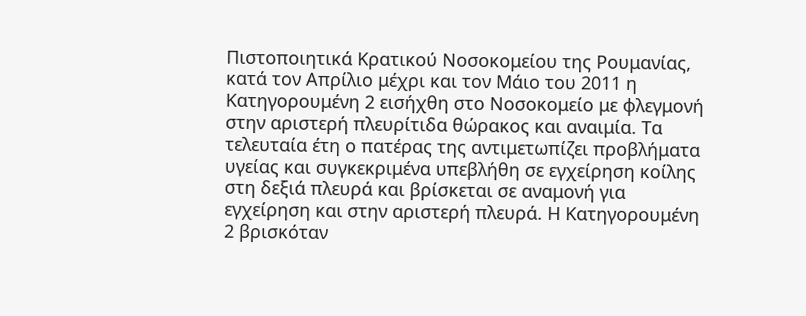Πιστοποιητικά Κρατικού Νοσοκομείου της Ρουμανίας, κατά τον Απρίλιο μέχρι και τον Μάιο του 2011 η Κατηγορουμένη 2 εισήχθη στο Νοσοκομείο με φλεγμονή στην αριστερή πλευρίτιδα θώρακος και αναιμία. Τα τελευταία έτη ο πατέρας της αντιμετωπίζει προβλήματα υγείας και συγκεκριμένα υπεβλήθη σε εγχείρηση κοίλης στη δεξιά πλευρά και βρίσκεται σε αναμονή για εγχείρηση και στην αριστερή πλευρά. Η Κατηγορουμένη 2 βρισκόταν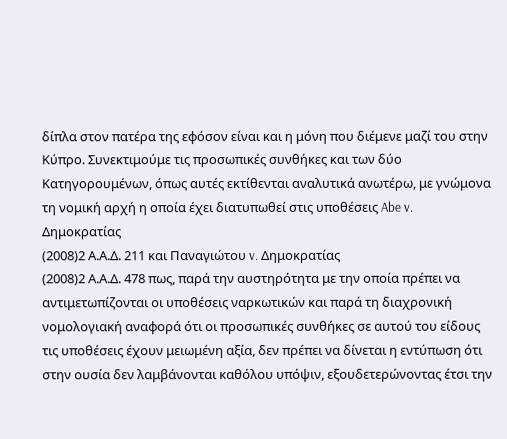δίπλα στον πατέρα της εφόσον είναι και η μόνη που διέμενε μαζί του στην Κύπρο. Συνεκτιμούμε τις προσωπικές συνθήκες και των δύο Κατηγορουμένων, όπως αυτές εκτίθενται αναλυτικά ανωτέρω, με γνώμονα τη νομική αρχή η οποία έχει διατυπωθεί στις υποθέσεις Abe v. Δημοκρατίας
(2008)2 Α.Α.Δ. 211 και Παναγιώτου v. Δημοκρατίας
(2008)2 Α.Α.Δ. 478 πως, παρά την αυστηρότητα με την οποία πρέπει να αντιμετωπίζονται οι υποθέσεις ναρκωτικών και παρά τη διαχρονική νομολογιακή αναφορά ότι οι προσωπικές συνθήκες σε αυτού του είδους τις υποθέσεις έχουν μειωμένη αξία, δεν πρέπει να δίνεται η εντύπωση ότι στην ουσία δεν λαμβάνονται καθόλου υπόψιν, εξουδετερώνοντας έτσι την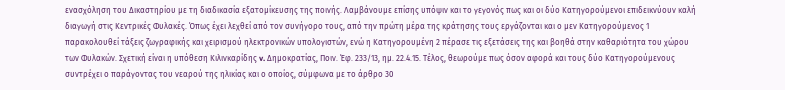ενασχόληση του Δικαστηρίου με τη διαδικασία εξατομίκευσης της ποινής. Λαμβάνουμε επίσης υπόψιν και το γεγονός πως και οι δύο Κατηγορούμενοι επιδεικνύουν καλή διαγωγή στις Κεντρικές Φυλακές. Όπως έχει λεχθεί από τον συνήγορο τους, από την πρώτη μέρα της κράτησης τους εργάζονται και ο μεν Κατηγορούμενος 1 παρακολουθεί τάξεις ζωγραφικής και χειρισμού ηλεκτρονικών υπολογιστών, ενώ η Κατηγορουμένη 2 πέρασε τις εξετάσεις της και βοηθά στην καθαριότητα του χώρου των Φυλακών. Σχετική είναι η υπόθεση Κιλινκαρίδης v. Δημοκρατίας, Ποιν. Έφ. 233/13, ημ. 22.4.15. Τέλος, θεωρούμε πως όσον αφορά και τους δύο Κατηγορούμενους συντρέχει ο παράγοντας του νεαρού της ηλικίας και ο οποίος, σύμφωνα με το άρθρο 30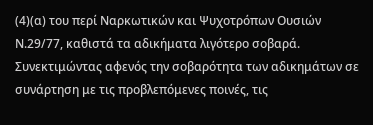(4)(α) του περί Ναρκωτικών και Ψυχοτρόπων Ουσιών Ν.29/77, καθιστά τα αδικήματα λιγότερο σοβαρά. Συνεκτιμώντας αφενός την σοβαρότητα των αδικημάτων σε συνάρτηση με τις προβλεπόμενες ποινές, τις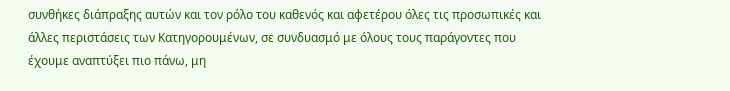συνθήκες διάπραξης αυτών και τον ρόλο του καθενός και αφετέρου όλες τις προσωπικές και άλλες περιστάσεις των Κατηγορουμένων, σε συνδυασμό με όλους τους παράγοντες που έχουμε αναπτύξει πιο πάνω, μη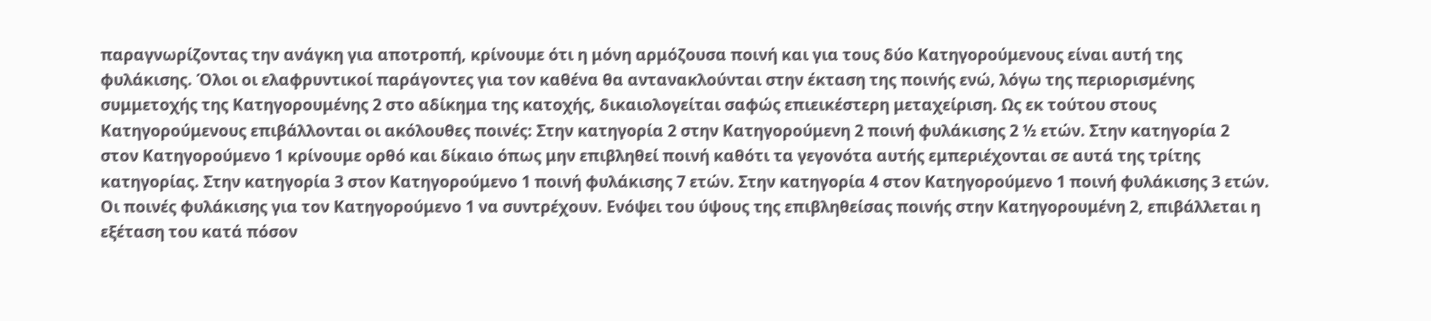παραγνωρίζοντας την ανάγκη για αποτροπή, κρίνουμε ότι η μόνη αρμόζουσα ποινή και για τους δύο Κατηγορούμενους είναι αυτή της φυλάκισης. Όλοι οι ελαφρυντικοί παράγοντες για τον καθένα θα αντανακλούνται στην έκταση της ποινής ενώ, λόγω της περιορισμένης συμμετοχής της Κατηγορουμένης 2 στο αδίκημα της κατοχής, δικαιολογείται σαφώς επιεικέστερη μεταχείριση. Ως εκ τούτου στους Κατηγορούμενους επιβάλλονται οι ακόλουθες ποινές: Στην κατηγορία 2 στην Κατηγορούμενη 2 ποινή φυλάκισης 2 ½ ετών. Στην κατηγορία 2 στον Κατηγορούμενο 1 κρίνουμε ορθό και δίκαιο όπως μην επιβληθεί ποινή καθότι τα γεγονότα αυτής εμπεριέχονται σε αυτά της τρίτης κατηγορίας. Στην κατηγορία 3 στον Κατηγορούμενο 1 ποινή φυλάκισης 7 ετών. Στην κατηγορία 4 στον Κατηγορούμενο 1 ποινή φυλάκισης 3 ετών. Οι ποινές φυλάκισης για τον Κατηγορούμενο 1 να συντρέχουν. Ενόψει του ύψους της επιβληθείσας ποινής στην Κατηγορουμένη 2, επιβάλλεται η εξέταση του κατά πόσον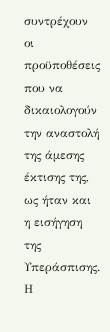συντρέχουν οι προϋποθέσεις που να δικαιολογούν την αναστολή της άμεσης έκτισης της, ως ήταν και η εισήγηση της Υπεράσπισης. Η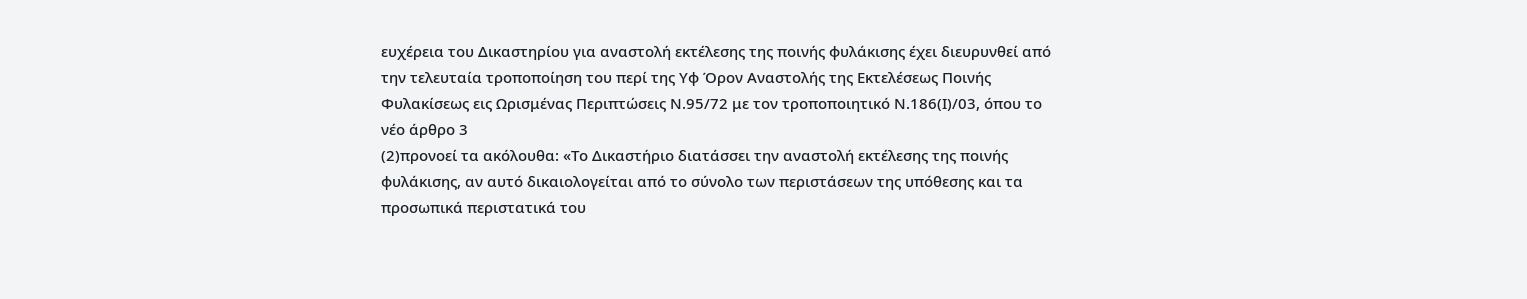ευχέρεια του Δικαστηρίου για αναστολή εκτέλεσης της ποινής φυλάκισης έχει διευρυνθεί από την τελευταία τροποποίηση του περί της Υφ Όρον Αναστολής της Εκτελέσεως Ποινής Φυλακίσεως εις Ωρισμένας Περιπτώσεις Ν.95/72 με τον τροποποιητικό Ν.186(Ι)/03, όπου το νέο άρθρο 3
(2)προνοεί τα ακόλουθα: «Το Δικαστήριο διατάσσει την αναστολή εκτέλεσης της ποινής φυλάκισης, αν αυτό δικαιολογείται από το σύνολο των περιστάσεων της υπόθεσης και τα προσωπικά περιστατικά του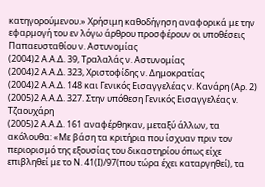κατηγορούμενου.» Χρήσιμη καθοδήγηση αναφορικά με την εφαρμογή του εν λόγω άρθρου προσφέρουν οι υποθέσεις Παπαευσταθίου ν. Αστυνομίας
(2004)2 Α.Α.Δ. 39, Τραλαλάς ν. Αστυνομίας
(2004)2 Α.Α.Δ. 323, Χριστοφίδης ν. Δημοκρατίας
(2004)2 Α.Α.Δ. 148 και Γενικός Εισαγγελέας ν. Κανάρη (Αρ. 2)
(2005)2 Α.Α.Δ. 327. Στην υπόθεση Γενικός Εισαγγελέας v. Τζαουχάρη
(2005)2 Α.Α.Δ. 161 αναφέρθηκαν, μεταξύ άλλων, τα ακόλουθα: «Με βάση τα κριτήρια που ίσχυαν πριν τον περιορισμό της εξουσίας του δικαστηρίου όπως είχε επιβληθεί με το Ν. 41(Ι)/97(που τώρα έχει καταργηθεί), τα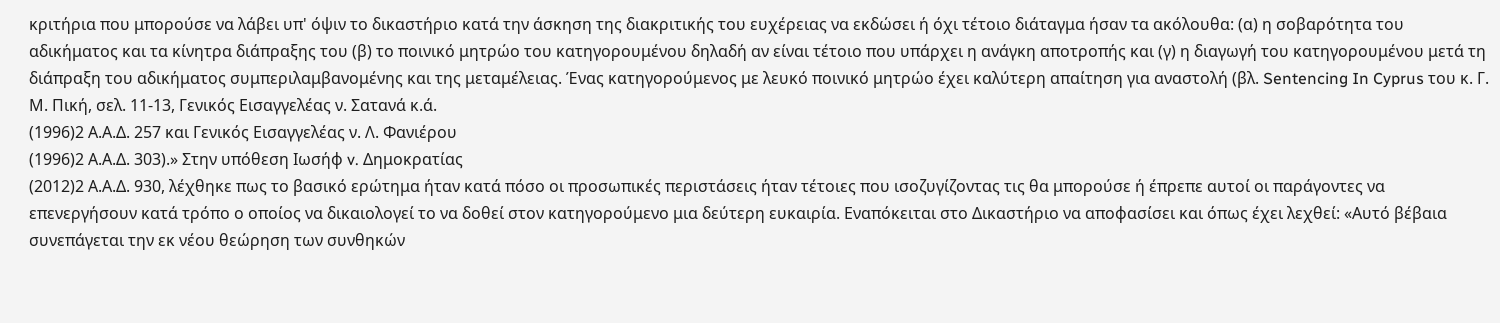κριτήρια που μπορούσε να λάβει υπ' όψιν το δικαστήριο κατά την άσκηση της διακριτικής του ευχέρειας να εκδώσει ή όχι τέτοιο διάταγμα ήσαν τα ακόλουθα: (α) η σοβαρότητα του αδικήματος και τα κίνητρα διάπραξης του (β) το ποινικό μητρώο του κατηγορουμένου δηλαδή αν είναι τέτοιο που υπάρχει η ανάγκη αποτροπής και (γ) η διαγωγή του κατηγορουμένου μετά τη διάπραξη του αδικήματος συμπεριλαμβανομένης και της μεταμέλειας. Ένας κατηγορούμενος με λευκό ποινικό μητρώο έχει καλύτερη απαίτηση για αναστολή (βλ. Sentencing In Cyprus του κ. Γ. Μ. Πική, σελ. 11-13, Γενικός Εισαγγελέας ν. Σατανά κ.ά.
(1996)2 Α.Α.Δ. 257 και Γενικός Εισαγγελέας ν. Λ. Φανιέρου
(1996)2 Α.Α.Δ. 303).» Στην υπόθεση Ιωσήφ v. Δημοκρατίας
(2012)2 Α.Α.Δ. 930, λέχθηκε πως το βασικό ερώτημα ήταν κατά πόσο οι προσωπικές περιστάσεις ήταν τέτοιες που ισοζυγίζοντας τις θα μπορούσε ή έπρεπε αυτοί οι παράγοντες να επενεργήσουν κατά τρόπο ο οποίος να δικαιολογεί το να δοθεί στον κατηγορούμενο μια δεύτερη ευκαιρία. Εναπόκειται στο Δικαστήριο να αποφασίσει και όπως έχει λεχθεί: «Αυτό βέβαια συνεπάγεται την εκ νέου θεώρηση των συνθηκών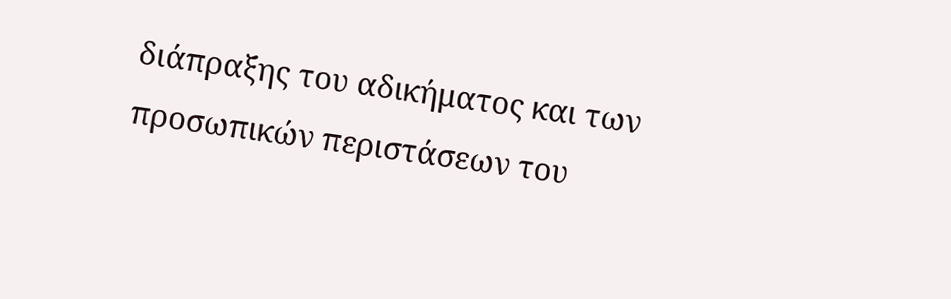διάπραξης του αδικήματος και των προσωπικών περιστάσεων του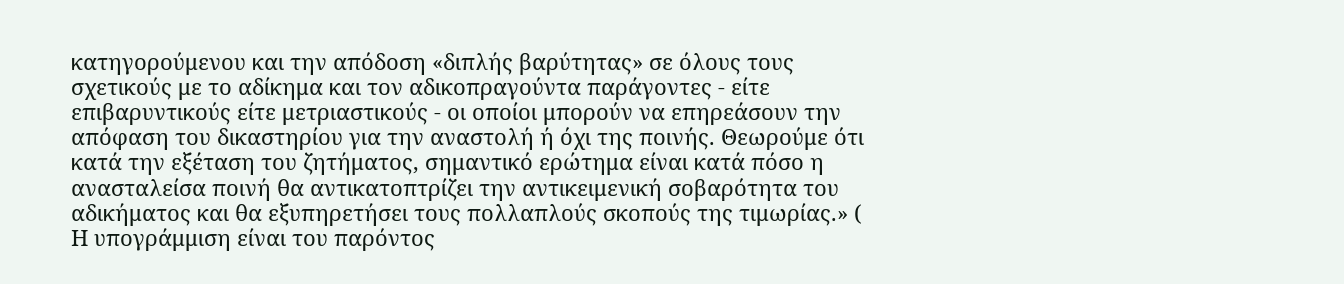κατηγορούμενου και την απόδοση «διπλής βαρύτητας» σε όλους τους σχετικούς με το αδίκημα και τον αδικοπραγούντα παράγοντες - είτε επιβαρυντικούς είτε μετριαστικούς - οι οποίοι μπορούν να επηρεάσουν την απόφαση του δικαστηρίου για την αναστολή ή όχι της ποινής. Θεωρούμε ότι κατά την εξέταση του ζητήματος, σημαντικό ερώτημα είναι κατά πόσο η ανασταλείσα ποινή θα αντικατοπτρίζει την αντικειμενική σοβαρότητα του αδικήματος και θα εξυπηρετήσει τους πολλαπλούς σκοπούς της τιμωρίας.» ( Η υπογράμμιση είναι του παρόντος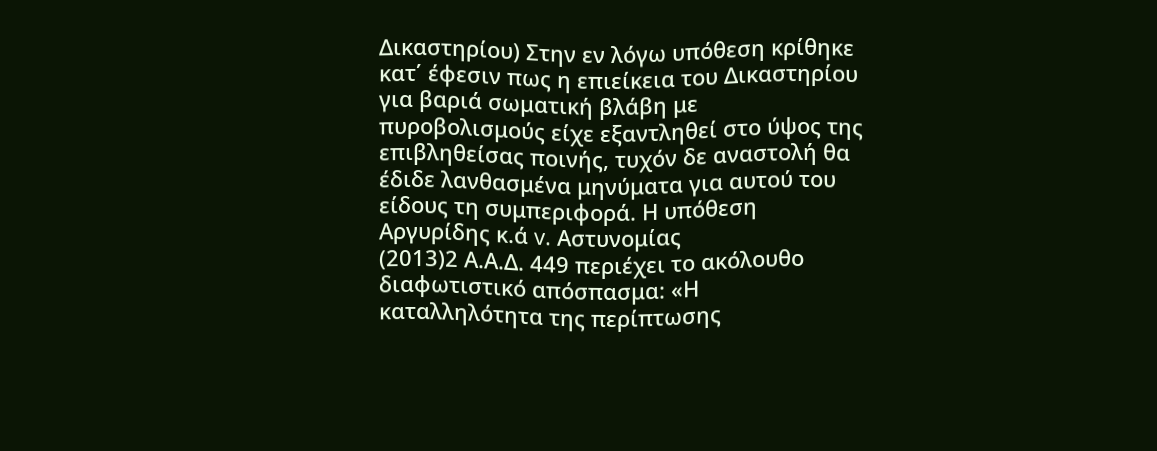Δικαστηρίου) Στην εν λόγω υπόθεση κρίθηκε κατ΄ έφεσιν πως η επιείκεια του Δικαστηρίου για βαριά σωματική βλάβη με πυροβολισμούς είχε εξαντληθεί στο ύψος της επιβληθείσας ποινής, τυχόν δε αναστολή θα έδιδε λανθασμένα μηνύματα για αυτού του είδους τη συμπεριφορά. Η υπόθεση Αργυρίδης κ.ά v. Αστυνομίας
(2013)2 Α.Α.Δ. 449 περιέχει το ακόλουθο διαφωτιστικό απόσπασμα: «Η καταλληλότητα της περίπτωσης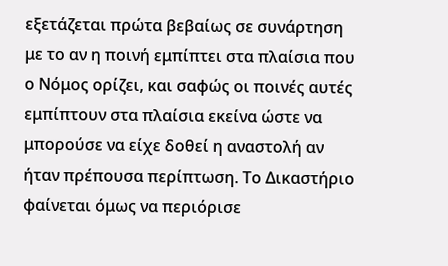εξετάζεται πρώτα βεβαίως σε συνάρτηση με το αν η ποινή εμπίπτει στα πλαίσια που ο Νόμος ορίζει, και σαφώς οι ποινές αυτές εμπίπτουν στα πλαίσια εκείνα ώστε να μπορούσε να είχε δοθεί η αναστολή αν ήταν πρέπουσα περίπτωση. Το Δικαστήριο φαίνεται όμως να περιόρισε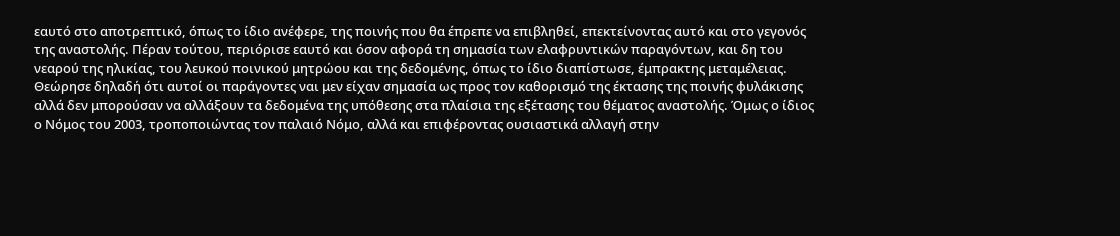εαυτό στο αποτρεπτικό, όπως το ίδιο ανέφερε, της ποινής που θα έπρεπε να επιβληθεί, επεκτείνοντας αυτό και στο γεγονός της αναστολής. Πέραν τούτου, περιόρισε εαυτό και όσον αφορά τη σημασία των ελαφρυντικών παραγόντων, και δη του νεαρού της ηλικίας, του λευκού ποινικού μητρώου και της δεδομένης, όπως το ίδιο διαπίστωσε, έμπρακτης μεταμέλειας. Θεώρησε δηλαδή ότι αυτοί οι παράγοντες ναι μεν είχαν σημασία ως προς τον καθορισμό της έκτασης της ποινής φυλάκισης αλλά δεν μπορούσαν να αλλάξουν τα δεδομένα της υπόθεσης στα πλαίσια της εξέτασης του θέματος αναστολής. Όμως ο ίδιος ο Νόμος του 2003, τροποποιώντας τον παλαιό Νόμο, αλλά και επιφέροντας ουσιαστικά αλλαγή στην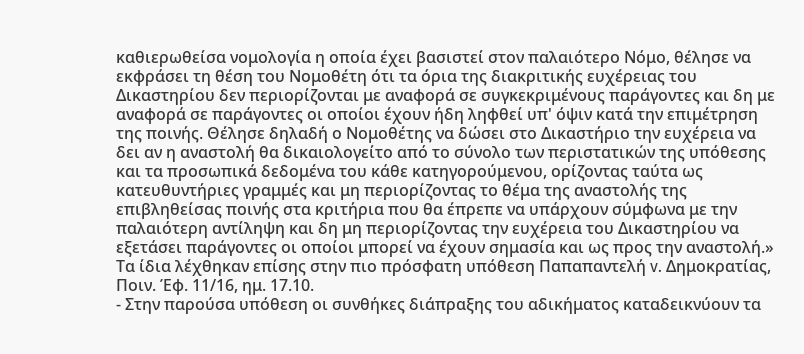καθιερωθείσα νομολογία η οποία έχει βασιστεί στον παλαιότερο Νόμο, θέλησε να εκφράσει τη θέση του Νομοθέτη ότι τα όρια της διακριτικής ευχέρειας του Δικαστηρίου δεν περιορίζονται με αναφορά σε συγκεκριμένους παράγοντες και δη με αναφορά σε παράγοντες οι οποίοι έχουν ήδη ληφθεί υπ' όψιν κατά την επιμέτρηση της ποινής. Θέλησε δηλαδή ο Νομοθέτης να δώσει στο Δικαστήριο την ευχέρεια να δει αν η αναστολή θα δικαιολογείτο από το σύνολο των περιστατικών της υπόθεσης και τα προσωπικά δεδομένα του κάθε κατηγορούμενου, ορίζοντας ταύτα ως κατευθυντήριες γραμμές και μη περιορίζοντας το θέμα της αναστολής της επιβληθείσας ποινής στα κριτήρια που θα έπρεπε να υπάρχουν σύμφωνα με την παλαιότερη αντίληψη και δη μη περιορίζοντας την ευχέρεια του Δικαστηρίου να εξετάσει παράγοντες οι οποίοι μπορεί να έχουν σημασία και ως προς την αναστολή.» Τα ίδια λέχθηκαν επίσης στην πιο πρόσφατη υπόθεση Παπαπαντελή v. Δημοκρατίας, Ποιν. Έφ. 11/16, ημ. 17.10.
- Στην παρούσα υπόθεση οι συνθήκες διάπραξης του αδικήματος καταδεικνύουν τα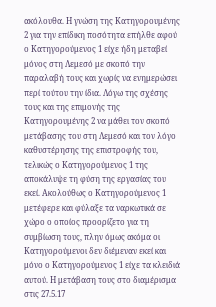ακόλουθα. Η γνώση της Κατηγορουμένης 2 για την επίδικη ποσότητα επήλθε αφού ο Κατηγορούμενος 1 είχε ήδη μεταβεί μόνος στη Λεμεσό με σκοπό την παραλαβή τους και χωρίς να ενημερώσει περί τούτου την ίδια. Λόγω της σχέσης τους και της επιμονής της Κατηγορουμένης 2 να μάθει τον σκοπό μετάβασης του στη Λεμεσό και τον λόγο καθυστέρησης της επιστροφής του, τελικώς ο Κατηγορούμενος 1 της αποκάλυψε τη φύση της εργασίας του εκεί. Ακολούθως ο Κατηγορούμενος 1 μετέφερε και φύλαξε τα ναρκωτικά σε χώρο ο οποίος προορίζετο για τη συμβίωση τους, πλην όμως ακόμα οι Κατηγορούμενοι δεν διέμεναν εκεί και μόνο ο Κατηγορούμενος 1 είχε τα κλειδιά αυτού. Η μετάβαση τους στο διαμέρισμα στις 27.5.17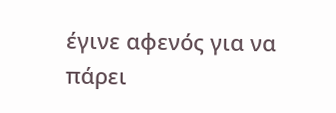έγινε αφενός για να πάρει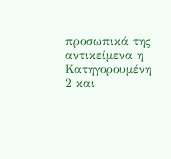προσωπικά της αντικείμενα η Κατηγορουμένη 2 και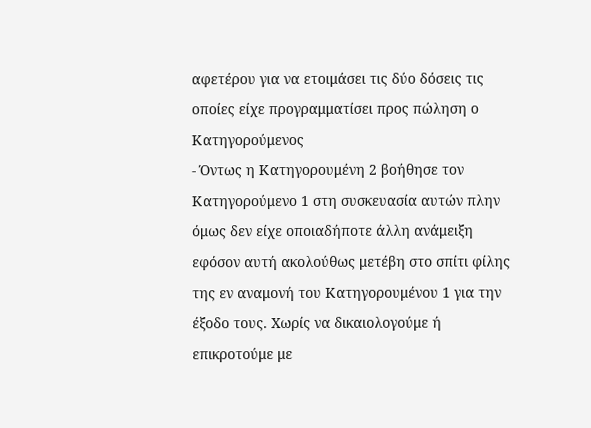αφετέρου για να ετοιμάσει τις δύο δόσεις τις οποίες είχε προγραμματίσει προς πώληση ο Κατηγορούμενος
- Όντως η Κατηγορουμένη 2 βοήθησε τον Κατηγορούμενο 1 στη συσκευασία αυτών πλην όμως δεν είχε οποιαδήποτε άλλη ανάμειξη εφόσον αυτή ακολούθως μετέβη στο σπίτι φίλης της εν αναμονή του Κατηγορουμένου 1 για την έξοδο τους. Χωρίς να δικαιολογούμε ή επικροτούμε με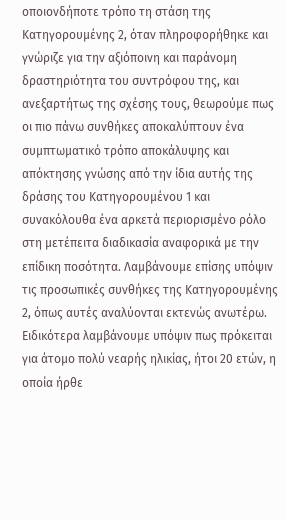οποιονδήποτε τρόπο τη στάση της Κατηγορουμένης 2, όταν πληροφορήθηκε και γνώριζε για την αξιόποινη και παράνομη δραστηριότητα του συντρόφου της, και ανεξαρτήτως της σχέσης τους, θεωρούμε πως οι πιο πάνω συνθήκες αποκαλύπτουν ένα συμπτωματικό τρόπο αποκάλυψης και απόκτησης γνώσης από την ίδια αυτής της δράσης του Κατηγορουμένου 1 και συνακόλουθα ένα αρκετά περιορισμένο ρόλο στη μετέπειτα διαδικασία αναφορικά με την επίδικη ποσότητα. Λαμβάνουμε επίσης υπόψιν τις προσωπικές συνθήκες της Κατηγορουμένης 2, όπως αυτές αναλύονται εκτενώς ανωτέρω. Ειδικότερα λαμβάνουμε υπόψιν πως πρόκειται για άτομο πολύ νεαρής ηλικίας, ήτοι 20 ετών, η οποία ήρθε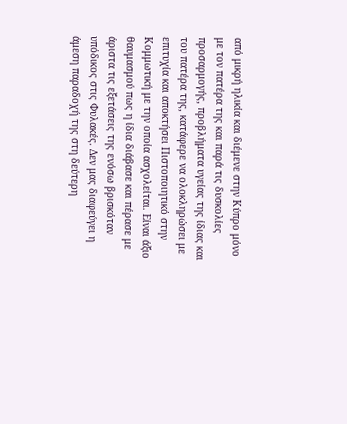από μικρή ηλικία και διέμενε στην Κύπρο μόνο με τον πατέρα της και παρά τις δυσκολίες προσαρμογής, προβλήματα υγείας της ίδιας και του πατέρα της, κατάφερε να ολοκληρώσει με επιτυχία και αποκτήσει Πιστοποιητικό στην Κομμωτική με την οποία ασχολείται. Είναι άξιο θαυμασμού πως η ίδια διάβασε και πέρασε με άριστα τις εξετάσεις της ενόσω βρισκόταν υπόδικος στις Φυλακές. Δεν μας διαφεύγει η άμεση παραδοχή της στη δεύτερη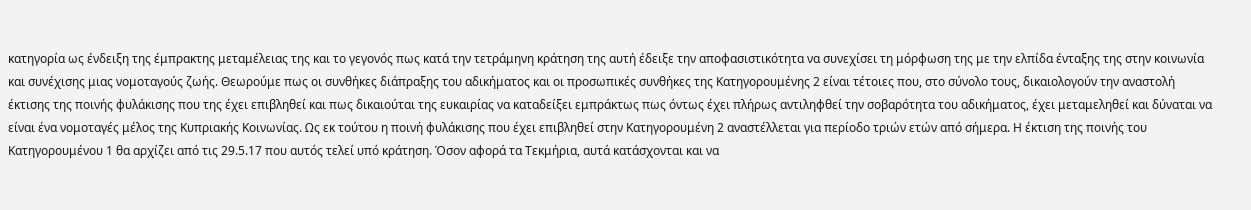κατηγορία ως ένδειξη της έμπρακτης μεταμέλειας της και το γεγονός πως κατά την τετράμηνη κράτηση της αυτή έδειξε την αποφασιστικότητα να συνεχίσει τη μόρφωση της με την ελπίδα ένταξης της στην κοινωνία και συνέχισης μιας νομοταγούς ζωής. Θεωρούμε πως οι συνθήκες διάπραξης του αδικήματος και οι προσωπικές συνθήκες της Κατηγορουμένης 2 είναι τέτοιες που, στο σύνολο τους, δικαιολογούν την αναστολή έκτισης της ποινής φυλάκισης που της έχει επιβληθεί και πως δικαιούται της ευκαιρίας να καταδείξει εμπράκτως πως όντως έχει πλήρως αντιληφθεί την σοβαρότητα του αδικήματος, έχει μεταμεληθεί και δύναται να είναι ένα νομοταγές μέλος της Κυπριακής Κοινωνίας. Ως εκ τούτου η ποινή φυλάκισης που έχει επιβληθεί στην Κατηγορουμένη 2 αναστέλλεται για περίοδο τριών ετών από σήμερα. Η έκτιση της ποινής του Κατηγορουμένου 1 θα αρχίζει από τις 29.5.17 που αυτός τελεί υπό κράτηση. Όσον αφορά τα Τεκμήρια, αυτά κατάσχονται και να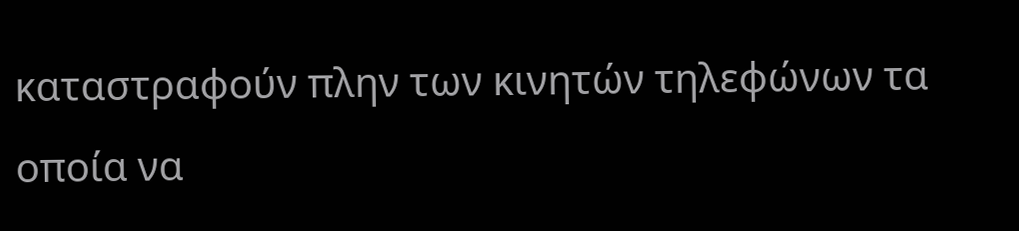καταστραφούν πλην των κινητών τηλεφώνων τα οποία να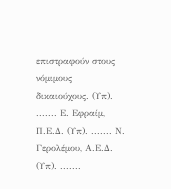επιστραφούν στους νόμιμους δικαιούχους. (Υπ). ....... Ε. Εφραίμ, Π.Ε.Δ. (Υπ). ....... Ν. Γερολέμου, Α.Ε.Δ. (Υπ). .......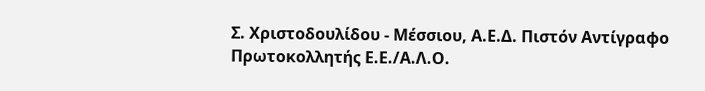Σ. Χριστοδουλίδου - Μέσσιου, Α.Ε.Δ. Πιστόν Αντίγραφο Πρωτοκολλητής Ε.Ε./Α.Λ.Ο.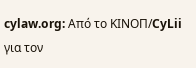cylaw.org: Από το ΚΙΝOΠ/CyLii για τον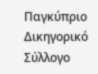Παγκύπριο Δικηγορικό Σύλλογο